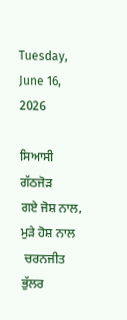Tuesday, June 16, 2026

ਸਿਆਸੀ ਗੱਠਜੋੜ
ਗਏ ਜੋਸ਼ ਨਾਲ, ਮੁੜੇ ਹੋਸ਼ ਨਾਲ
 ਚਰਨਜੀਤ ਭੁੱਲਰ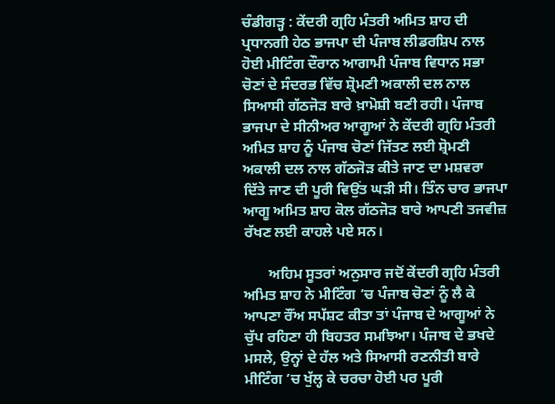ਚੰਡੀਗੜ੍ਹ : ਕੇਂਦਰੀ ਗ੍ਰਹਿ ਮੰਤਰੀ ਅਮਿਤ ਸ਼ਾਹ ਦੀ ਪ੍ਰਧਾਨਗੀ ਹੇਠ ਭਾਜਪਾ ਦੀ ਪੰਜਾਬ ਲੀਡਰਸ਼ਿਪ ਨਾਲ ਹੋਈ ਮੀਟਿੰਗ ਦੌਰਾਨ ਆਗਾਮੀ ਪੰਜਾਬ ਵਿਧਾਨ ਸਭਾ ਚੋਣਾਂ ਦੇ ਸੰਦਰਭ ਵਿੱਚ ਸ਼੍ਰੋਮਣੀ ਅਕਾਲੀ ਦਲ ਨਾਲ ਸਿਆਸੀ ਗੱਠਜੋੜ ਬਾਰੇ ਖ਼ਾਮੋਸ਼ੀ ਬਣੀ ਰਹੀ। ਪੰਜਾਬ ਭਾਜਪਾ ਦੇ ਸੀਨੀਅਰ ਆਗੂਆਂ ਨੇ ਕੇਂਦਰੀ ਗ੍ਰਹਿ ਮੰਤਰੀ ਅਮਿਤ ਸ਼ਾਹ ਨੂੰ ਪੰਜਾਬ ਚੋਣਾਂ ਜਿੱਤਣ ਲਈ ਸ਼੍ਰੋਮਣੀ ਅਕਾਲੀ ਦਲ ਨਾਲ ਗੱਠਜੋੜ ਕੀਤੇ ਜਾਣ ਦਾ ਮਸ਼ਵਰਾ ਦਿੱਤੇ ਜਾਣ ਦੀ ਪੂਰੀ ਵਿਉਂਤ ਘੜੀ ਸੀ। ਤਿੰਨ ਚਾਰ ਭਾਜਪਾ ਆਗੂ ਅਮਿਤ ਸ਼ਾਹ ਕੋਲ ਗੱਠਜੋੜ ਬਾਰੇ ਆਪਣੀ ਤਜਵੀਜ਼ ਰੱਖਣ ਲਈ ਕਾਹਲੇ ਪਏ ਸਨ।

       ਅਹਿਮ ਸੂਤਰਾਂ ਅਨੁਸਾਰ ਜਦੋਂ ਕੇਂਦਰੀ ਗ੍ਰਹਿ ਮੰਤਰੀ ਅਮਿਤ ਸ਼ਾਹ ਨੇ ਮੀਟਿੰਗ ’ਚ ਪੰਜਾਬ ਚੋਣਾਂ ਨੂੰ ਲੈ ਕੇ ਆਪਣਾ ਰੌਂਅ ਸਪੱਸ਼ਟ ਕੀਤਾ ਤਾਂ ਪੰਜਾਬ ਦੇ ਆਗੂਆਂ ਨੇ ਚੁੱਪ ਰਹਿਣਾ ਹੀ ਬਿਹਤਰ ਸਮਝਿਆ। ਪੰਜਾਬ ਦੇ ਭਖਦੇ ਮਸਲੇ, ਉਨ੍ਹਾਂ ਦੇ ਹੱਲ ਅਤੇ ਸਿਆਸੀ ਰਣਨੀਤੀ ਬਾਰੇ ਮੀਟਿੰਗ ’ਚ ਖੁੱਲ੍ਹ ਕੇ ਚਰਚਾ ਹੋਈ ਪਰ ਪੂਰੀ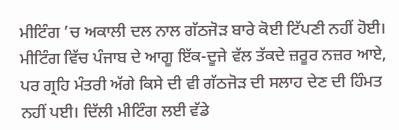ਮੀਟਿੰਗ ’ਚ ਅਕਾਲੀ ਦਲ ਨਾਲ ਗੱਠਜੋੜ ਬਾਰੇ ਕੋਈ ਟਿੱਪਣੀ ਨਹੀਂ ਹੋਈ। ਮੀਟਿੰਗ ਵਿੱਚ ਪੰਜਾਬ ਦੇ ਆਗੂ ਇੱਕ-ਦੂਜੇ ਵੱਲ ਤੱਕਦੇ ਜ਼ਰੂਰ ਨਜ਼ਰ ਆਏ, ਪਰ ਗ੍ਰਹਿ ਮੰਤਰੀ ਅੱਗੇ ਕਿਸੇ ਦੀ ਵੀ ਗੱਠਜੋੜ ਦੀ ਸਲਾਹ ਦੇਣ ਦੀ ਹਿੰਮਤ ਨਹੀਂ ਪਈ। ਦਿੱਲੀ ਮੀਟਿੰਗ ਲਈ ਵੱਡੇ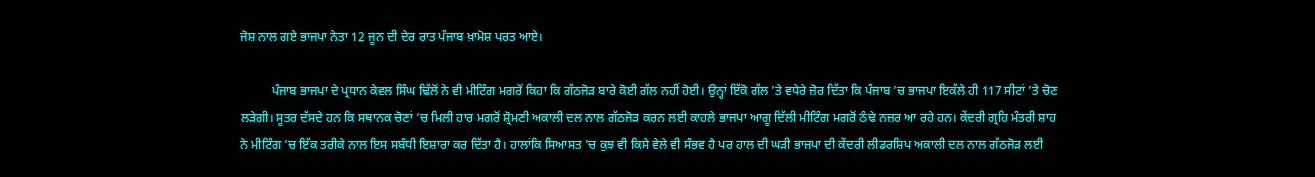ਜੋਸ਼ ਨਾਲ ਗਏ ਭਾਜਪਾ ਨੇਤਾ 12 ਜੂਨ ਦੀ ਦੇਰ ਰਾਤ ਪੰਜਾਬ ਖ਼ਾਮੋਸ਼ ਪਰਤ ਆਏ।

          ਪੰਜਾਬ ਭਾਜਪਾ ਦੇ ਪ੍ਰਧਾਨ ਕੇਵਲ ਸਿੰਘ ਢਿੱਲੋਂ ਨੇ ਵੀ ਮੀਟਿੰਗ ਮਗਰੋਂ ਕਿਹਾ ਕਿ ਗੱਠਜੋੜ ਬਾਰੇ ਕੋਈ ਗੱਲ ਨਹੀਂ ਹੋਈ। ਉਨ੍ਹਾਂ ਇੱਕੋ ਗੱਲ ’ਤੇ ਵਧੇਰੇ ਜ਼ੋਰ ਦਿੱਤਾ ਕਿ ਪੰਜਾਬ ’ਚ ਭਾਜਪਾ ਇਕੱਲੇ ਹੀ 117 ਸੀਟਾਂ ’ਤੇ ਚੋਣ ਲੜੇਗੀ। ਸੂਤਰ ਦੱਸਦੇ ਹਨ ਕਿ ਸਥਾਨਕ ਚੋਣਾਂ ’ਚ ਮਿਲੀ ਹਾਰ ਮਗਰੋਂ ਸ਼੍ਰੋਮਣੀ ਅਕਾਲੀ ਦਲ ਨਾਲ ਗੱਠਜੋੜ ਕਰਨ ਲਈ ਕਾਹਲੇ ਭਾਜਪਾ ਆਗੂ ਦਿੱਲੀ ਮੀਟਿੰਗ ਮਗਰੋਂ ਠੰਢੇ ਨਜ਼ਰ ਆ ਰਹੇ ਹਨ। ਕੇਂਦਰੀ ਗ੍ਰਹਿ ਮੰਤਰੀ ਸ਼ਾਹ ਨੇ ਮੀਟਿੰਗ ’ਚ ਇੱਕ ਤਰੀਕੇ ਨਾਲ ਇਸ ਸਬੰਧੀ ਇਸ਼ਾਰਾ ਕਰ ਦਿੱਤਾ ਹੈ। ਹਾਲਾਂਕਿ ਸਿਆਸਤ ’ਚ ਕੁਝ ਵੀ ਕਿਸੇ ਵੇਲੇ ਵੀ ਸੰਭਵ ਹੈ ਪਰ ਹਾਲ ਦੀ ਘੜੀ ਭਾਜਪਾ ਦੀ ਕੇਂਦਰੀ ਲੀਡਰਸ਼ਿਪ ਅਕਾਲੀ ਦਲ ਨਾਲ ਗੱਠਜੋੜ ਲਈ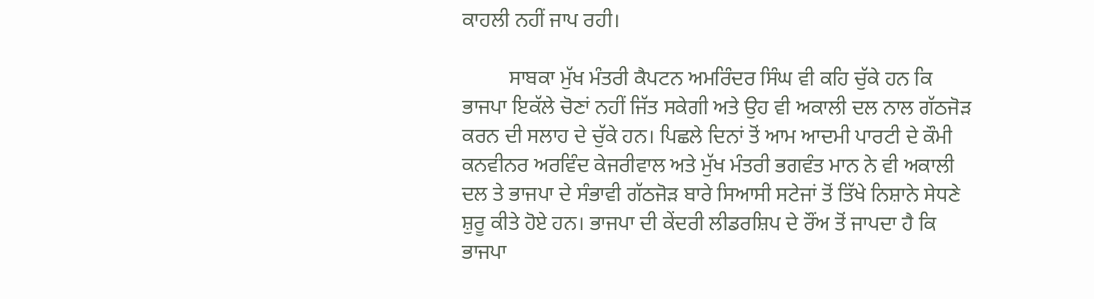ਕਾਹਲੀ ਨਹੀਂ ਜਾਪ ਰਹੀ।

         ਸਾਬਕਾ ਮੁੱਖ ਮੰਤਰੀ ਕੈਪਟਨ ਅਮਰਿੰਦਰ ਸਿੰਘ ਵੀ ਕਹਿ ਚੁੱਕੇ ਹਨ ਕਿ ਭਾਜਪਾ ਇਕੱਲੇ ਚੋਣਾਂ ਨਹੀਂ ਜਿੱਤ ਸਕੇਗੀ ਅਤੇ ਉਹ ਵੀ ਅਕਾਲੀ ਦਲ ਨਾਲ ਗੱਠਜੋੜ ਕਰਨ ਦੀ ਸਲਾਹ ਦੇ ਚੁੱਕੇ ਹਨ। ਪਿਛਲੇ ਦਿਨਾਂ ਤੋਂ ਆਮ ਆਦਮੀ ਪਾਰਟੀ ਦੇ ਕੌਮੀ ਕਨਵੀਨਰ ਅਰਵਿੰਦ ਕੇਜਰੀਵਾਲ ਅਤੇ ਮੁੱਖ ਮੰਤਰੀ ਭਗਵੰਤ ਮਾਨ ਨੇ ਵੀ ਅਕਾਲੀ ਦਲ ਤੇ ਭਾਜਪਾ ਦੇ ਸੰਭਾਵੀ ਗੱਠਜੋੜ ਬਾਰੇ ਸਿਆਸੀ ਸਟੇਜਾਂ ਤੋਂ ਤਿੱਖੇ ਨਿਸ਼ਾਨੇ ਸੇਧਣੇ ਸ਼ੁਰੂ ਕੀਤੇ ਹੋਏ ਹਨ। ਭਾਜਪਾ ਦੀ ਕੇਂਦਰੀ ਲੀਡਰਸ਼ਿਪ ਦੇ ਰੌਂਅ ਤੋਂ ਜਾਪਦਾ ਹੈ ਕਿ ਭਾਜਪਾ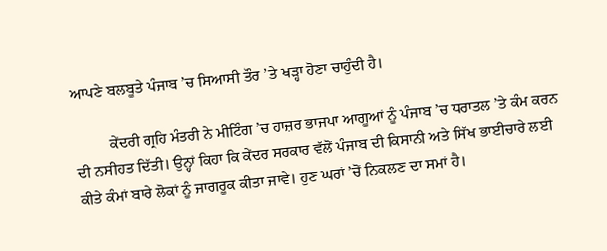ਆਪਣੇ ਬਲਬੂਤੇ ਪੰਜਾਬ ’ਚ ਸਿਆਸੀ ਤੌਰ ’ਤੇ ਖੜ੍ਹਾ ਹੋਣਾ ਚਾਹੁੰਦੀ ਹੈ।

         ਕੇਂਦਰੀ ਗ੍ਰਹਿ ਮੰਤਰੀ ਨੇ ਮੀਟਿੰਗ ’ਚ ਹਾਜ਼ਰ ਭਾਜਪਾ ਆਗੂਆਂ ਨੂੰ ਪੰਜਾਬ ’ਚ ਧਰਾਤਲ ’ਤੇ ਕੰਮ ਕਰਨ ਦੀ ਨਸੀਹਤ ਦਿੱਤੀ। ਉਨ੍ਹਾਂ ਕਿਹਾ ਕਿ ਕੇਂਦਰ ਸਰਕਾਰ ਵੱਲੋਂ ਪੰਜਾਬ ਦੀ ਕਿਸਾਨੀ ਅਤੇ ਸਿੱਖ ਭਾਈਚਾਰੇ ਲਈ ਕੀਤੇ ਕੰਮਾਂ ਬਾਰੇ ਲੋਕਾਂ ਨੂੰ ਜਾਗਰੂਕ ਕੀਤਾ ਜਾਵੇ। ਹੁਣ ਘਰਾਂ ’ਚੋਂ ਨਿਕਲਣ ਦਾ ਸਮਾਂ ਹੈ।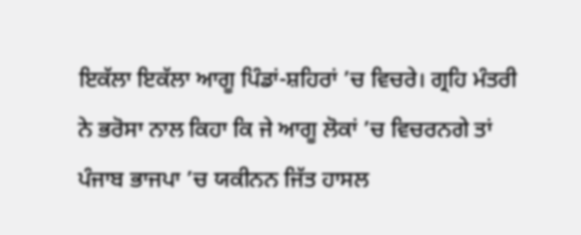ਇਕੱਲਾ ਇਕੱਲਾ ਆਗੂ ਪਿੰਡਾਂ-ਸ਼ਹਿਰਾਂ ’ਚ ਵਿਚਰੇ। ਗ੍ਰਹਿ ਮੰਤਰੀ ਨੇ ਭਰੋਸਾ ਨਾਲ ਕਿਹਾ ਕਿ ਜੇ ਆਗੂ ਲੋਕਾਂ ’ਚ ਵਿਚਰਨਗੇ ਤਾਂ ਪੰਜਾਬ ਭਾਜਪਾ ’ਚ ਯਕੀਨਨ ਜਿੱਤ ਹਾਸਲ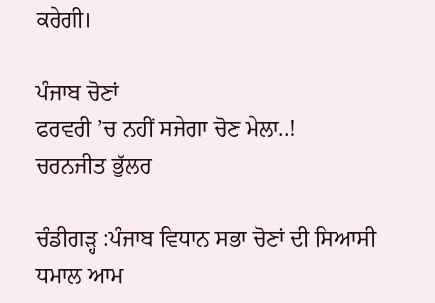ਕਰੇਗੀ।

ਪੰਜਾਬ ਚੋਣਾਂ
ਫਰਵਰੀ ’ਚ ਨਹੀਂ ਸਜੇਗਾ ਚੋਣ ਮੇਲਾ..!
ਚਰਨਜੀਤ ਭੁੱਲਰ

ਚੰਡੀਗੜ੍ਹ :ਪੰਜਾਬ ਵਿਧਾਨ ਸਭਾ ਚੋਣਾਂ ਦੀ ਸਿਆਸੀ ਧਮਾਲ ਆਮ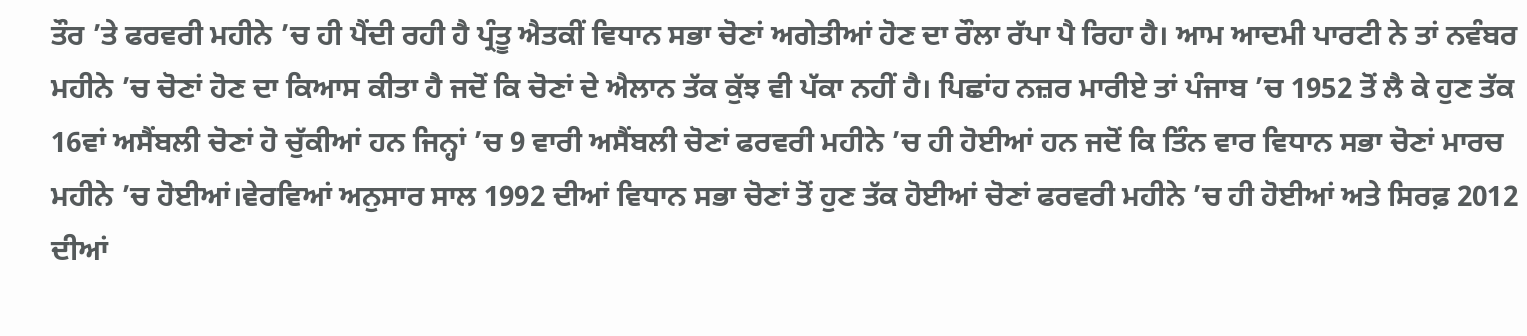ਤੌਰ ’ਤੇ ਫਰਵਰੀ ਮਹੀਨੇ ’ਚ ਹੀ ਪੈਂਦੀ ਰਹੀ ਹੈ ਪ੍ਰੰਤੂ ਐਤਕੀਂ ਵਿਧਾਨ ਸਭਾ ਚੋਣਾਂ ਅਗੇਤੀਆਂ ਹੋਣ ਦਾ ਰੌਲਾ ਰੱਪਾ ਪੈ ਰਿਹਾ ਹੈ। ਆਮ ਆਦਮੀ ਪਾਰਟੀ ਨੇ ਤਾਂ ਨਵੰਬਰ ਮਹੀਨੇ ’ਚ ਚੋਣਾਂ ਹੋਣ ਦਾ ਕਿਆਸ ਕੀਤਾ ਹੈ ਜਦੋਂ ਕਿ ਚੋਣਾਂ ਦੇ ਐਲਾਨ ਤੱਕ ਕੁੱਝ ਵੀ ਪੱਕਾ ਨਹੀਂ ਹੈ। ਪਿਛਾਂਹ ਨਜ਼ਰ ਮਾਰੀਏ ਤਾਂ ਪੰਜਾਬ ’ਚ 1952 ਤੋਂ ਲੈ ਕੇ ਹੁਣ ਤੱਕ 16ਵਾਂ ਅਸੈਂਬਲੀ ਚੋਣਾਂ ਹੋ ਚੁੱਕੀਆਂ ਹਨ ਜਿਨ੍ਹਾਂ ’ਚ 9 ਵਾਰੀ ਅਸੈਂਬਲੀ ਚੋਣਾਂ ਫਰਵਰੀ ਮਹੀਨੇ ’ਚ ਹੀ ਹੋਈਆਂ ਹਨ ਜਦੋਂ ਕਿ ਤਿੰਨ ਵਾਰ ਵਿਧਾਨ ਸਭਾ ਚੋਣਾਂ ਮਾਰਚ ਮਹੀਨੇ ’ਚ ਹੋਈਆਂ।ਵੇਰਵਿਆਂ ਅਨੁਸਾਰ ਸਾਲ 1992 ਦੀਆਂ ਵਿਧਾਨ ਸਭਾ ਚੋਣਾਂ ਤੋਂ ਹੁਣ ਤੱਕ ਹੋਈਆਂ ਚੋਣਾਂ ਫਰਵਰੀ ਮਹੀਨੇ ’ਚ ਹੀ ਹੋਈਆਂ ਅਤੇ ਸਿਰਫ਼ 2012 ਦੀਆਂ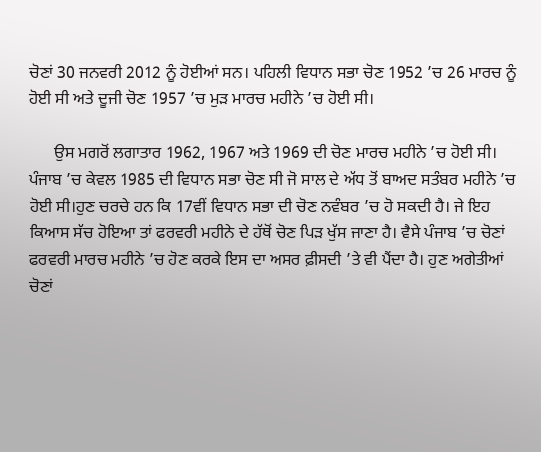ਚੋਣਾਂ 30 ਜਨਵਰੀ 2012 ਨੂੰ ਹੋਈਆਂ ਸਨ। ਪਹਿਲੀ ਵਿਧਾਨ ਸਭਾ ਚੋਣ 1952 ’ਚ 26 ਮਾਰਚ ਨੂੰ ਹੋਈ ਸੀ ਅਤੇ ਦੂਜੀ ਚੋਣ 1957 ’ਚ ਮੁੜ ਮਾਰਚ ਮਹੀਨੇ ’ਚ ਹੋਈ ਸੀ।

      ਉਸ ਮਗਰੋਂ ਲਗਾਤਾਰ 1962, 1967 ਅਤੇ 1969 ਦੀ ਚੋਣ ਮਾਰਚ ਮਹੀਨੇ ’ਚ ਹੋਈ ਸੀ। ਪੰਜਾਬ ’ਚ ਕੇਵਲ 1985 ਦੀ ਵਿਧਾਨ ਸਭਾ ਚੋਣ ਸੀ ਜੋ ਸਾਲ ਦੇ ਅੱਧ ਤੋਂ ਬਾਅਦ ਸਤੰਬਰ ਮਹੀਨੇ ’ਚ ਹੋਈ ਸੀ।ਹੁਣ ਚਰਚੇ ਹਨ ਕਿ 17ਵੀਂ ਵਿਧਾਨ ਸਭਾ ਦੀ ਚੋਣ ਨਵੰਬਰ ’ਚ ਹੋ ਸਕਦੀ ਹੈ। ਜੇ ਇਹ ਕਿਆਸ ਸੱਚ ਹੋਇਆ ਤਾਂ ਫਰਵਰੀ ਮਹੀਨੇ ਦੇ ਹੱਥੋਂ ਚੋਣ ਪਿੜ ਖੁੱਸ ਜਾਣਾ ਹੈ। ਵੈਸੇ ਪੰਜਾਬ ’ਚ ਚੋਣਾਂ ਫਰਵਰੀ ਮਾਰਚ ਮਹੀਨੇ ’ਚ ਹੋਣ ਕਰਕੇ ਇਸ ਦਾ ਅਸਰ ਫ਼ੀਸਦੀ ’ਤੇ ਵੀ ਪੈਂਦਾ ਹੈ। ਹੁਣ ਅਗੇਤੀਆਂ ਚੋਣਾਂ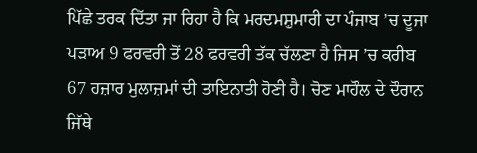ਪਿੱਛੇ ਤਰਕ ਦਿੱਤਾ ਜਾ ਰਿਹਾ ਹੈ ਕਿ ਮਰਦਮਸ਼ੁਮਾਰੀ ਦਾ ਪੰਜਾਬ ’ਚ ਦੂਜਾ ਪੜਾਅ 9 ਫਰਵਰੀ ਤੋਂ 28 ਫਰਵਰੀ ਤੱਕ ਚੱਲਣਾ ਹੈ ਜਿਸ ’ਚ ਕਰੀਬ 67 ਹਜ਼ਾਰ ਮੁਲਾਜ਼ਮਾਂ ਦੀ ਤਾਇਨਾਤੀ ਹੋਣੀ ਹੈ। ਚੋਣ ਮਾਹੌਲ ਦੇ ਦੌਰਾਨ ਜਿੱਥੇ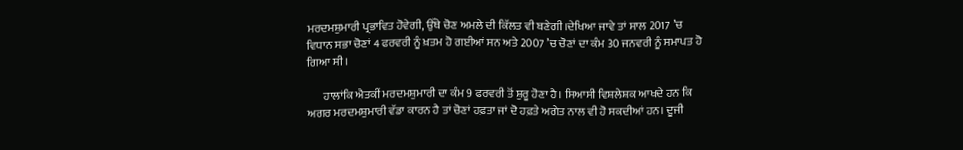ਮਰਦਮਸ਼ੁਮਾਰੀ ਪ੍ਰਭਾਵਿਤ ਹੋਵੇਗੀ, ਉੱਥੇ ਚੋਣ ਅਮਲੇ ਦੀ ਕਿੱਲਤ ਵੀ ਬਣੇਗੀ।ਦੇਖਿਆ ਜਾਵੇ ਤਾਂ ਸਾਲ 2017 ’ਚ ਵਿਧਾਨ ਸਭਾ ਚੋਣਾਂ 4 ਫਰਵਰੀ ਨੂੰ ਖ਼ਤਮ ਹੋ ਗਈਆਂ ਸਨ ਅਤੇ 2007 ’ਚ ਚੋਣਾਂ ਦਾ ਕੰਮ 30 ਜਨਵਰੀ ਨੂੰ ਸਮਾਪਤ ਹੋ ਗਿਆ ਸੀ।

       ਹਾਲਾਂਕਿ ਐਤਕੀਂ ਮਰਦਮਸ਼ੁਮਾਰੀ ਦਾ ਕੰਮ 9 ਫਰਵਰੀ ਤੋਂ ਸ਼ੁਰੂ ਹੋਣਾ ਹੈ। ਸਿਆਸੀ ਵਿਸ਼ਲੇਸ਼ਕ ਆਖਦੇ ਹਨ ਕਿ ਅਗਰ ਮਰਦਮਸ਼ੁਮਾਰੀ ਵੱਡਾ ਕਾਰਨ ਹੈ ਤਾਂ ਚੋਣਾਂ ਹਫ਼ਤਾ ਜਾਂ ਦੋ ਹਫ਼ਤੇ ਅਗੇਤ ਨਾਲ ਵੀ ਹੋ ਸਕਦੀਆਂ ਹਨ। ਦੂਜੀ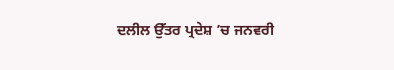ਦਲੀਲ ਉੱਤਰ ਪ੍ਰਦੇਸ਼ ’ਚ ਜਨਵਰੀ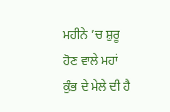ਮਹੀਨੇ ’ਚ ਸ਼ੁਰੂ ਹੋਣ ਵਾਲੇ ਮਹਾਂ ਕੁੰਭ ਦੇ ਮੇਲੇ ਦੀ ਹੈ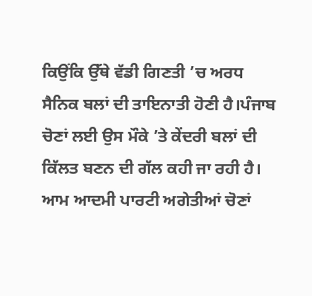ਕਿਉਂਕਿ ਉੱਥੇ ਵੱਡੀ ਗਿਣਤੀ ’ਚ ਅਰਧ ਸੈਨਿਕ ਬਲਾਂ ਦੀ ਤਾਇਨਾਤੀ ਹੋਣੀ ਹੈ।ਪੰਜਾਬ ਚੋਣਾਂ ਲਈ ਉਸ ਮੌਕੇ ’ਤੇ ਕੇਂਦਰੀ ਬਲਾਂ ਦੀ ਕਿੱਲਤ ਬਣਨ ਦੀ ਗੱਲ ਕਹੀ ਜਾ ਰਹੀ ਹੈ। ਆਮ ਆਦਮੀ ਪਾਰਟੀ ਅਗੇਤੀਆਂ ਚੋਣਾਂ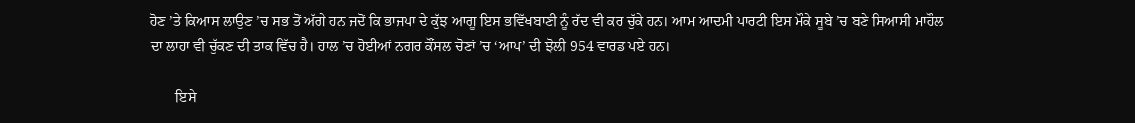ਹੋਣ ’ਤੇ ਕਿਆਸ ਲਾਉਣ ’ਚ ਸਭ ਤੋਂ ਅੱਗੇ ਹਨ ਜਦੋਂ ਕਿ ਭਾਜਪਾ ਦੇ ਕੁੱਝ ਆਗੂ ਇਸ ਭਵਿੱਖਬਾਣੀ ਨੂੰ ਰੱਦ ਵੀ ਕਰ ਚੁੱਕੇ ਹਨ। ਆਮ ਆਦਮੀ ਪਾਰਟੀ ਇਸ ਮੌਕੇ ਸੂਬੇ ’ਚ ਬਣੇ ਸਿਆਸੀ ਮਾਹੌਲ ਦਾ ਲਾਹਾ ਵੀ ਚੁੱਕਣ ਦੀ ਤਾਕ ਵਿੱਚ ਹੈ। ਹਾਲ ’ਚ ਹੋਈਆਂ ਨਗਰ ਕੌਂਸਲ ਚੋਣਾਂ ’ਚ ‘ਆਪ’ ਦੀ ਝੋਲੀ 954 ਵਾਰਡ ਪਏ ਹਨ।

       ਇਸੇ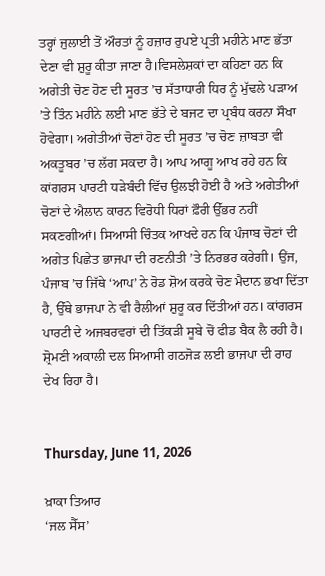ਤਰ੍ਹਾਂ ਜੁਲਾਈ ਤੋਂ ਔਰਤਾਂ ਨੂੰ ਹਜ਼ਾਰ ਰੁਪਏ ਪ੍ਰਤੀ ਮਹੀਨੇ ਮਾਣ ਭੱਤਾ ਦੇਣਾ ਵੀ ਸ਼ੁਰੂ ਕੀਤਾ ਜਾਣਾ ਹੈ।ਵਿਸਲੇਸ਼ਕਾਂ ਦਾ ਕਹਿਣਾ ਹਨ ਕਿ ਅਗੇਤੀ ਚੋਣ ਹੋਣ ਦੀ ਸੂਰਤ ’ਚ ਸੱਤਾਧਾਰੀ ਧਿਰ ਨੂੰ ਮੁੱਢਲੇ ਪੜਾਅ ’ਤੇ ਤਿੰਨ ਮਹੀਨੇ ਲਈ ਮਾਣ ਭੱਤੇ ਦੇ ਬਜਟ ਦਾ ਪ੍ਰਬੰਧ ਕਰਨਾ ਸੌਖਾ ਹੋਵੇਗਾ। ਅਗੇਤੀਆਂ ਚੋਣਾਂ ਹੋਣ ਦੀ ਸੂਰਤ ’ਚ ਚੋਣ ਜ਼ਾਬਤਾ ਵੀ ਅਕਤੂਬਰ ’ਚ ਲੱਗ ਸਕਦਾ ਹੈ। ਆਪ ਆਗੂ ਆਖ ਰਹੇ ਹਨ ਕਿ ਕਾਂਗਰਸ ਪਾਰਟੀ ਧੜੇਬੰਦੀ ਵਿੱਚ ਉਲਝੀ ਹੋਈ ਹੈ ਅਤੇ ਅਗੇਤੀਆਂ ਚੋਣਾਂ ਦੇ ਐਲਾਨ ਕਾਰਨ ਵਿਰੋਧੀ ਧਿਰਾਂ ਫ਼ੌਰੀ ਉੱਭਰ ਨਹੀਂ ਸਕਣਗੀਆਂ। ਸਿਆਸੀ ਚਿੰਤਕ ਆਖਦੇ ਹਨ ਕਿ ਪੰਜਾਬ ਚੋਣਾਂ ਦੀ ਅਗੇਤ ਪਿਛੇਤ ਭਾਜਪਾ ਦੀ ਰਣਨੀਤੀ ’ਤੇ ਨਿਰਭਰ ਕਰੇਗੀ। ਉਂਜ, ਪੰਜਾਬ ’ਚ ਜਿੱਥੇ ‘ਆਪ’ ਨੇ ਰੋਡ ਸ਼ੋਅ ਕਰਕੇ ਚੋਣ ਮੈਦਾਨ ਭਖਾ ਦਿੱਤਾ ਹੈ, ਉੱਥੇ ਭਾਜਪਾ ਨੇ ਵੀ ਰੈਲੀਆਂ ਸ਼ੁਰੂ ਕਰ ਦਿੱਤੀਆਂ ਹਨ। ਕਾਂਗਰਸ ਪਾਰਟੀ ਦੇ ਅਜਬਰਵਰਾਂ ਦੀ ਤਿੱਕੜੀ ਸੂਬੇ ਚੋਂ ਫੀਡ ਬੈਕ ਲੈ ਰਹੀ ਹੈ। ਸ਼੍ਰੋਮਣੀ ਅਕਾਲੀ ਦਲ ਸਿਆਸੀ ਗਠਜੋੜ ਲਈ ਭਾਜਪਾ ਦੀ ਰਾਹ ਦੇਖ ਰਿਹਾ ਹੈ।


Thursday, June 11, 2026

ਖ਼ਾਕਾ ਤਿਆਰ
‘ਜਲ ਸੈੱਸ’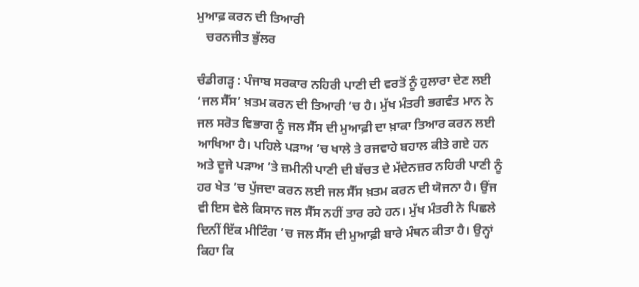ਮੁਆਫ਼ ਕਰਨ ਦੀ ਤਿਆਰੀ
   ਚਰਨਜੀਤ ਭੁੱਲਰ

ਚੰਡੀਗੜ੍ਹ : ਪੰਜਾਬ ਸਰਕਾਰ ਨਹਿਰੀ ਪਾਣੀ ਦੀ ਵਰਤੋਂ ਨੂੰ ਹੁਲਾਰਾ ਦੇਣ ਲਈ ‘ਜਲ ਸੈੱਸ’ ਖ਼ਤਮ ਕਰਨ ਦੀ ਤਿਆਰੀ ’ਚ ਹੈ। ਮੁੱਖ ਮੰਤਰੀ ਭਗਵੰਤ ਮਾਨ ਨੇ ਜਲ ਸਰੋਤ ਵਿਭਾਗ ਨੂੰ ਜਲ ਸੈੱਸ ਦੀ ਮੁਆਫ਼ੀ ਦਾ ਖ਼ਾਕਾ ਤਿਆਰ ਕਰਨ ਲਈ ਆਖਿਆ ਹੈ। ਪਹਿਲੇ ਪੜਾਅ ’ਚ ਖਾਲੇ ਤੇ ਰਜਵਾਹੇ ਬਹਾਲ ਕੀਤੇ ਗਏ ਹਨ ਅਤੇ ਦੂਜੇ ਪੜਾਅ ’ਤੇ ਜ਼ਮੀਨੀ ਪਾਣੀ ਦੀ ਬੱਚਤ ਦੇ ਮੱਦੇਨਜ਼ਰ ਨਹਿਰੀ ਪਾਣੀ ਨੂੰ ਹਰ ਖੇਤ ’ਚ ਪੁੱਜਦਾ ਕਰਨ ਲਈ ਜਲ ਸੈੱਸ ਖ਼ਤਮ ਕਰਨ ਦੀ ਯੋਜਨਾ ਹੈ। ਉਂਜ ਵੀ ਇਸ ਵੇਲੇ ਕਿਸਾਨ ਜਲ ਸੈੱਸ ਨਹੀਂ ਤਾਰ ਰਹੇ ਹਨ। ਮੁੱਖ ਮੰਤਰੀ ਨੇ ਪਿਛਲੇ ਦਿਨੀਂ ਇੱਕ ਮੀਟਿੰਗ ’ਚ ਜਲ ਸੈੱਸ ਦੀ ਮੁਆਫ਼ੀ ਬਾਰੇ ਮੰਥਨ ਕੀਤਾ ਹੈ। ਉਨ੍ਹਾਂ ਕਿਹਾ ਕਿ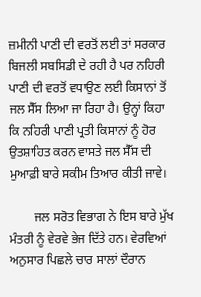ਜ਼ਮੀਨੀ ਪਾਣੀ ਦੀ ਵਰਤੋਂ ਲਈ ਤਾਂ ਸਰਕਾਰ ਬਿਜਲੀ ਸਬਸਿਡੀ ਦੇ ਰਹੀ ਹੈ ਪਰ ਨਹਿਰੀ ਪਾਣੀ ਦੀ ਵਰਤੋਂ ਵਧਾਉਣ ਲਈ ਕਿਸਾਨਾਂ ਤੋਂ ਜਲ ਸੈੱਸ ਲਿਆ ਜਾ ਰਿਹਾ ਹੈ। ਉਨ੍ਹਾਂ ਕਿਹਾ ਕਿ ਨਹਿਰੀ ਪਾਣੀ ਪ੍ਰਤੀ ਕਿਸਾਨਾਂ ਨੂੰ ਹੋਰ ਉਤਸ਼ਾਹਿਤ ਕਰਨ ਵਾਸਤੇ ਜਲ ਸੈੱਸ ਦੀ ਮੁਆਫ਼ੀ ਬਾਰੇ ਸਕੀਮ ਤਿਆਰ ਕੀਤੀ ਜਾਵੇ।

        ਜਲ ਸਰੋਤ ਵਿਭਾਗ ਨੇ ਇਸ ਬਾਰੇ ਮੁੱਖ ਮੰਤਰੀ ਨੂੰ ਵੇਰਵੇ ਭੇਜ ਦਿੱਤੇ ਹਨ। ਵੇਰਵਿਆਂ ਅਨੁਸਾਰ ਪਿਛਲੇ ਚਾਰ ਸਾਲਾਂ ਦੌਰਾਨ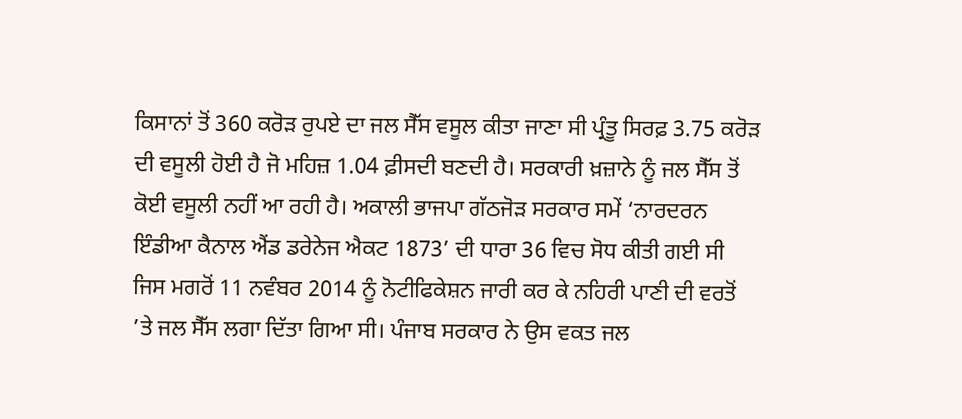ਕਿਸਾਨਾਂ ਤੋਂ 360 ਕਰੋੜ ਰੁਪਏ ਦਾ ਜਲ ਸੈੱਸ ਵਸੂਲ ਕੀਤਾ ਜਾਣਾ ਸੀ ਪ੍ਰੰਤੂ ਸਿਰਫ਼ 3.75 ਕਰੋੜ ਦੀ ਵਸੂਲੀ ਹੋਈ ਹੈ ਜੋ ਮਹਿਜ਼ 1.04 ਫ਼ੀਸਦੀ ਬਣਦੀ ਹੈ। ਸਰਕਾਰੀ ਖ਼ਜ਼ਾਨੇ ਨੂੰ ਜਲ ਸੈੱਸ ਤੋਂ ਕੋਈ ਵਸੂਲੀ ਨਹੀਂ ਆ ਰਹੀ ਹੈ। ਅਕਾਲੀ ਭਾਜਪਾ ਗੱਠਜੋੜ ਸਰਕਾਰ ਸਮੇਂ ‘ਨਾਰਦਰਨ ਇੰਡੀਆ ਕੈਨਾਲ ਐਂਡ ਡਰੇਨੇਜ ਐਕਟ 1873’ ਦੀ ਧਾਰਾ 36 ਵਿਚ ਸੋਧ ਕੀਤੀ ਗਈ ਸੀ ਜਿਸ ਮਗਰੋਂ 11 ਨਵੰਬਰ 2014 ਨੂੰ ਨੋਟੀਫਿਕੇਸ਼ਨ ਜਾਰੀ ਕਰ ਕੇ ਨਹਿਰੀ ਪਾਣੀ ਦੀ ਵਰਤੋਂ ’ਤੇ ਜਲ ਸੈੱਸ ਲਗਾ ਦਿੱਤਾ ਗਿਆ ਸੀ। ਪੰਜਾਬ ਸਰਕਾਰ ਨੇ ਉਸ ਵਕਤ ਜਲ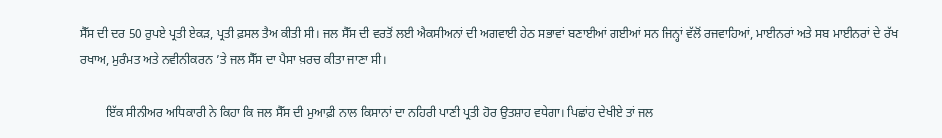ਸੈੱਸ ਦੀ ਦਰ 50 ਰੁਪਏ ਪ੍ਰਤੀ ਏਕੜ, ਪ੍ਰਤੀ ਫ਼ਸਲ ਤੈਅ ਕੀਤੀ ਸੀ। ਜਲ ਸੈੱਸ ਦੀ ਵਰਤੋਂ ਲਈ ਐਕਸੀਅਨਾਂ ਦੀ ਅਗਵਾਈ ਹੇਠ ਸਭਾਵਾਂ ਬਣਾਈਆਂ ਗਈਆਂ ਸਨ ਜਿਨ੍ਹਾਂ ਵੱਲੋਂ ਰਜਵਾਹਿਆਂ, ਮਾਈਨਰਾਂ ਅਤੇ ਸਬ ਮਾਈਨਰਾਂ ਦੇ ਰੱਖ ਰਖਾਅ, ਮੁਰੰਮਤ ਅਤੇ ਨਵੀਨੀਕਰਨ ’ਤੇ ਜਲ ਸੈੱਸ ਦਾ ਪੈਸਾ ਖ਼ਰਚ ਕੀਤਾ ਜਾਣਾ ਸੀ।

        ਇੱਕ ਸੀਨੀਅਰ ਅਧਿਕਾਰੀ ਨੇ ਕਿਹਾ ਕਿ ਜਲ ਸੈੱਸ ਦੀ ਮੁਆਫ਼ੀ ਨਾਲ ਕਿਸਾਨਾਂ ਦਾ ਨਹਿਰੀ ਪਾਣੀ ਪ੍ਰਤੀ ਹੋਰ ਉਤਸ਼ਾਹ ਵਧੇਗਾ। ਪਿਛਾਂਹ ਦੇਖੀਏ ਤਾਂ ਜਲ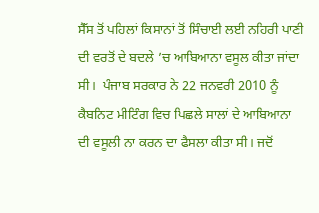ਸੈੱਸ ਤੋਂ ਪਹਿਲਾਂ ਕਿਸਾਨਾਂ ਤੋਂ ਸਿੰਚਾਈ ਲਈ ਨਹਿਰੀ ਪਾਣੀ ਦੀ ਵਰਤੋਂ ਦੇ ਬਦਲੇ ’ਚ ਆਬਿਆਨਾ ਵਸੂਲ ਕੀਤਾ ਜਾਂਦਾ ਸੀ।  ਪੰਜਾਬ ਸਰਕਾਰ ਨੇ 22 ਜਨਵਰੀ 2010 ਨੂੰ ਕੈਬਨਿਟ ਮੀਟਿੰਗ ਵਿਚ ਪਿਛਲੇ ਸਾਲਾਂ ਦੇ ਆਬਿਆਨਾ ਦੀ ਵਸੂਲੀ ਨਾ ਕਰਨ ਦਾ ਫੈਸਲਾ ਕੀਤਾ ਸੀ। ਜਦੋਂ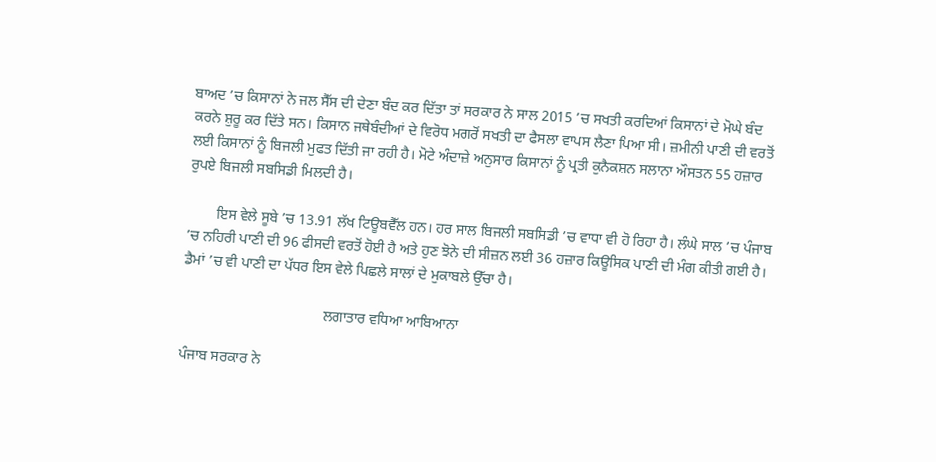ਬਾਅਦ ’ਚ ਕਿਸਾਨਾਂ ਨੇ ਜਲ ਸੈੱਸ ਦੀ ਦੇਣਾ ਬੰਦ ਕਰ ਦਿੱਤਾ ਤਾਂ ਸਰਕਾਰ ਨੇ ਸਾਲ 2015 ’ਚ ਸਖਤੀ ਕਰਦਿਆਂ ਕਿਸਾਨਾਂ ਦੇ ਮੋਘੇ ਬੰਦ ਕਰਨੇ ਸ਼ੁਰੂ ਕਰ ਦਿੱਤੇ ਸਨ। ਕਿਸਾਨ ਜਥੇਬੰਦੀਆਂ ਦੇ ਵਿਰੋਧ ਮਗਰੋਂ ਸਖਤੀ ਦਾ ਫੈਸਲਾ ਵਾਪਸ ਲੈਣਾ ਪਿਆ ਸੀ। ਜ਼ਮੀਨੀ ਪਾਣੀ ਦੀ ਵਰਤੋਂ ਲਈ ਕਿਸਾਨਾਂ ਨੂੰ ਬਿਜਲੀ ਮੁਫਤ ਦਿੱਤੀ ਜਾ ਰਹੀ ਹੈ। ਮੋਟੇ ਅੰਦਾਜ਼ੇ ਅਨੁਸਾਰ ਕਿਸਾਨਾਂ ਨੂੰ ਪ੍ਰਤੀ ਕੁਨੈਕਸ਼ਨ ਸਲਾਨਾ ਔਸਤਨ 55 ਹਜ਼ਾਰ ਰੁਪਏ ਬਿਜਲੀ ਸਬਸਿਡੀ ਮਿਲਦੀ ਹੈ।

        ਇਸ ਵੇਲੇ ਸੂਬੇ ’ਚ 13.91 ਲੱਖ ਟਿਊਬਵੈੱਲ ਹਨ। ਹਰ ਸਾਲ ਬਿਜਲੀ ਸਬਸਿਡੀ ’ਚ ਵਾਧਾ ਵੀ ਹੋ ਰਿਹਾ ਹੈ। ਲੰਘੇ ਸਾਲ ’ਚ ਪੰਜਾਬ ’ਚ ਨਹਿਰੀ ਪਾਣੀ ਦੀ 96 ਫੀਸਦੀ ਵਰਤੋਂ ਹੋਈ ਹੈ ਅਤੇ ਹੁਣ ਝੋਨੇ ਦੀ ਸੀਜ਼ਨ ਲਈ 36 ਹਜ਼ਾਰ ਕਿਊਸਿਕ ਪਾਣੀ ਦੀ ਮੰਗ ਕੀਤੀ ਗਈ ਹੈ। ਡੈਮਾਂ ’ਚ ਵੀ ਪਾਣੀ ਦਾ ਪੱਧਰ ਇਸ ਵੇਲੇ ਪਿਛਲੇ ਸਾਲਾਂ ਦੇ ਮੁਕਾਬਲੇ ਉੱਚਾ ਹੈ।

                                       ਲਗਾਤਾਰ ਵਧਿਆ ਆਬਿਆਨਾ

ਪੰਜਾਬ ਸਰਕਾਰ ਨੇ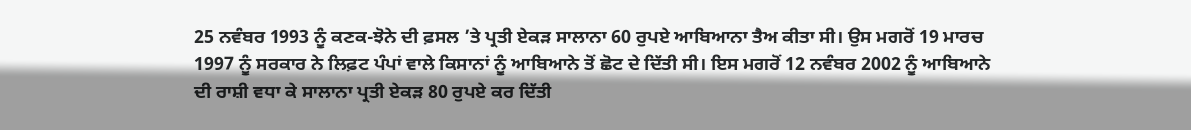25 ਨਵੰਬਰ 1993 ਨੂੰ ਕਣਕ-ਝੋਨੇ ਦੀ ਫ਼ਸਲ ’ਤੇ ਪ੍ਰਤੀ ਏਕੜ ਸਾਲਾਨਾ 60 ਰੁਪਏ ਆਬਿਆਨਾ ਤੈਅ ਕੀਤਾ ਸੀ। ਉਸ ਮਗਰੋਂ 19 ਮਾਰਚ 1997 ਨੂੰ ਸਰਕਾਰ ਨੇ ਲਿਫ਼ਟ ਪੰਪਾਂ ਵਾਲੇ ਕਿਸਾਨਾਂ ਨੂੰ ਆਬਿਆਨੇ ਤੋਂ ਛੋਟ ਦੇ ਦਿੱਤੀ ਸੀ। ਇਸ ਮਗਰੋਂ 12 ਨਵੰਬਰ 2002 ਨੂੰ ਆਬਿਆਨੇ ਦੀ ਰਾਸ਼ੀ ਵਧਾ ਕੇ ਸਾਲਾਨਾ ਪ੍ਰਤੀ ਏਕੜ 80 ਰੁਪਏ ਕਰ ਦਿੱਤੀ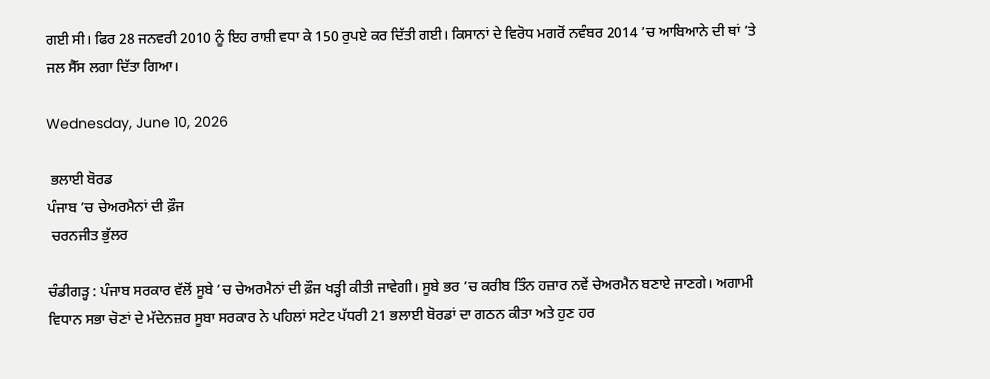ਗਈ ਸੀ। ਫਿਰ 28 ਜਨਵਰੀ 2010 ਨੂੰ ਇਹ ਰਾਸ਼ੀ ਵਧਾ ਕੇ 150 ਰੁਪਏ ਕਰ ਦਿੱਤੀ ਗਈ। ਕਿਸਾਨਾਂ ਦੇ ਵਿਰੋਧ ਮਗਰੋਂ ਨਵੰਬਰ 2014 ’ਚ ਆਬਿਆਨੇ ਦੀ ਥਾਂ ’ਤੇ ਜਲ ਸੈੱਸ ਲਗਾ ਦਿੱਤਾ ਗਿਆ।

Wednesday, June 10, 2026

 ਭਲਾਈ ਬੋਰਡ
ਪੰਜਾਬ ’ਚ ਚੇਅਰਮੈਨਾਂ ਦੀ ਫ਼ੌਜ
 ਚਰਨਜੀਤ ਭੁੱਲਰ

ਚੰਡੀਗੜ੍ਹ : ਪੰਜਾਬ ਸਰਕਾਰ ਵੱਲੋਂ ਸੂਬੇ ’ਚ ਚੇਅਰਮੈਨਾਂ ਦੀ ਫ਼ੌਜ ਖੜ੍ਹੀ ਕੀਤੀ ਜਾਵੇਗੀ। ਸੂਬੇ ਭਰ ’ਚ ਕਰੀਬ ਤਿੰਨ ਹਜ਼ਾਰ ਨਵੇਂ ਚੇਅਰਮੈਨ ਬਣਾਏ ਜਾਣਗੇ। ਅਗਾਮੀ ਵਿਧਾਨ ਸਭਾ ਚੋਣਾਂ ਦੇ ਮੱਦੇਨਜ਼ਰ ਸੂਬਾ ਸਰਕਾਰ ਨੇ ਪਹਿਲਾਂ ਸਟੇਟ ਪੱਧਰੀ 21 ਭਲਾਈ ਬੋਰਡਾਂ ਦਾ ਗਠਨ ਕੀਤਾ ਅਤੇ ਹੁਣ ਹਰ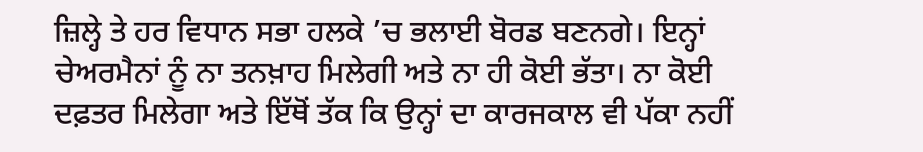ਜ਼ਿਲ੍ਹੇ ਤੇ ਹਰ ਵਿਧਾਨ ਸਭਾ ਹਲਕੇ ’ਚ ਭਲਾਈ ਬੋਰਡ ਬਣਨਗੇ। ਇਨ੍ਹਾਂ ਚੇਅਰਮੈਨਾਂ ਨੂੰ ਨਾ ਤਨਖ਼ਾਹ ਮਿਲੇਗੀ ਅਤੇ ਨਾ ਹੀ ਕੋਈ ਭੱਤਾ। ਨਾ ਕੋਈ ਦਫ਼ਤਰ ਮਿਲੇਗਾ ਅਤੇ ਇੱਥੋਂ ਤੱਕ ਕਿ ਉਨ੍ਹਾਂ ਦਾ ਕਾਰਜਕਾਲ ਵੀ ਪੱਕਾ ਨਹੀਂ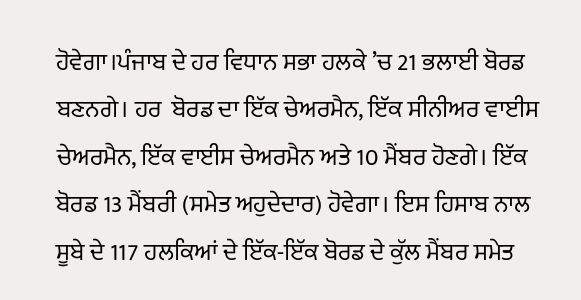ਹੋਵੇਗਾ।ਪੰਜਾਬ ਦੇ ਹਰ ਵਿਧਾਨ ਸਭਾ ਹਲਕੇ ’ਚ 21 ਭਲਾਈ ਬੋਰਡ ਬਣਨਗੇ। ਹਰ  ਬੋਰਡ ਦਾ ਇੱਕ ਚੇਅਰਮੈਨ, ਇੱਕ ਸੀਨੀਅਰ ਵਾਈਸ ਚੇਅਰਮੈਨ, ਇੱਕ ਵਾਈਸ ਚੇਅਰਮੈਨ ਅਤੇ 10 ਮੈਂਬਰ ਹੋਣਗੇ। ਇੱਕ ਬੋਰਡ 13 ਮੈਂਬਰੀ (ਸਮੇਤ ਅਹੁਦੇਦਾਰ) ਹੋਵੇਗਾ। ਇਸ ਹਿਸਾਬ ਨਾਲ ਸੂਬੇ ਦੇ 117 ਹਲਕਿਆਂ ਦੇ ਇੱਕ-ਇੱਕ ਬੋਰਡ ਦੇ ਕੁੱਲ ਮੈਂਬਰ ਸਮੇਤ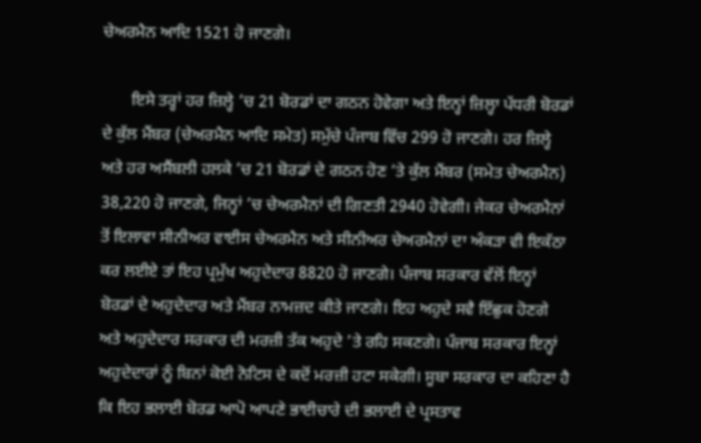ਚੇਅਰਮੈਨ ਆਦਿ 1521 ਹੋ ਜਾਣਗੇ।

       ਇਸੇ ਤਰ੍ਹਾਂ ਹਰ ਜ਼ਿਲ੍ਹੇ ’ਚ 21 ਬੋਰਡਾਂ ਦਾ ਗਠਨ ਹੋਵੇਗਾ ਅਤੇ ਇਨ੍ਹਾਂ ਜ਼ਿਲ੍ਹਾ ਪੱਧਰੀ ਬੋਰਡਾਂ ਦੇ ਕੁੱਲ ਮੈਂਬਰ (ਚੇਅਰਮੈਨ ਆਦਿ ਸਮੇਤ) ਸਮੁੱਚੇ ਪੰਜਾਬ ਵਿੱਚ 299 ਹੋ ਜਾਣਗੇ। ਹਰ ਜ਼ਿਲ੍ਹੇ ਅਤੇ ਹਰ ਅਸੈਂਬਲੀ ਹਲਕੇ ’ਚ 21 ਬੋਰਡਾਂ ਦੇ ਗਠਨ ਹੋਣ ’ਤੇ ਕੁੱਲ ਮੈਂਬਰ (ਸਮੇਤ ਚੇਅਰਮੈਨ) 38,220 ਹੋ ਜਾਣਗੇ, ਜਿਨ੍ਹਾਂ ’ਚ ਚੇਅਰਮੈਨਾਂ ਦੀ ਗਿਣਤੀ 2940 ਹੋਵੇਗੀ। ਜੇਕਰ ਚੇਅਰਮੈਨਾਂ ਤੋਂ ਇਲਾਵਾ ਸੀਨੀਅਰ ਵਾਈਸ ਚੇਅਰਮੈਨ ਅਤੇ ਸੀਨੀਅਰ ਚੇਅਰਮੈਨਾਂ ਦਾ ਅੰਕੜਾ ਵੀ ਇਕੱਠਾ ਕਰ ਲਈਏ ਤਾਂ ਇਹ ਪ੍ਰਮੁੱਖ ਅਹੁਦੇਦਾਰ 8820 ਹੋ ਜਾਣਗੇ। ਪੰਜਾਬ ਸਰਕਾਰ ਵੱਲੋਂ ਇਨ੍ਹਾਂ ਬੋਰਡਾਂ ਦੇ ਅਹੁਦੇਦਾਰ ਅਤੇ ਮੈਂਬਰ ਨਾਮਜ਼ਦ ਕੀਤੇ ਜਾਣਗੇ। ਇਹ ਅਹੁਦੇ ਸਵੈ ਇੱਛੁਕ ਹੋਣਗੇ ਅਤੇ ਅਹੁਦੇਦਾਰ ਸਰਕਾਰ ਦੀ ਮਰਜ਼ੀ ਤੱਕ ਅਹੁਦੇ ’ਤੇ ਰਹਿ ਸਕਣਗੇ। ਪੰਜਾਬ ਸਰਕਾਰ ਇਨ੍ਹਾਂ ਅਹੁਦੇਦਾਰਾਂ ਨੂੰ ਬਿਨਾਂ ਕੋਈ ਨੋਟਿਸ ਦੇ ਕਦੋਂ ਮਰਜ਼ੀ ਹਟਾ ਸਕੇਗੀ। ਸੂਬਾ ਸਰਕਾਰ ਦਾ ਕਹਿਣਾ ਹੈ ਕਿ ਇਹ ਭਲਾਈ ਬੋਰਡ ਆਪੋ ਆਪਣੇ ਭਾਈਚਾਰੇ ਦੀ ਭਲਾਈ ਦੇ ਪ੍ਰਸਤਾਵ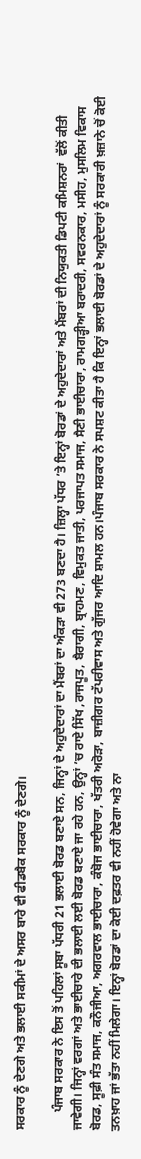ਸਰਕਾਰ ਨੂੰ ਦੇਣਗੇ ਅਤੇ ਭਲਾਈ ਸਕੀਮਾਂ ਦੇ ਅਸਰ ਬਾਰੇ ਵੀ ਫੀਡਬੈਕ ਸਰਕਾਰ ਨੂੰ ਦੇਣਗੇ।

      ਪੰਜਾਬ ਸਰਕਾਰ ਨੇ ਇਸ ਤੋਂ ਪਹਿਲਾਂ ਸੂਬਾ ਪੱਧਰੀ 21 ਭਲਾਈ ਬੋਰਡ ਬਣਾਏ ਸਨ, ਜਿਨ੍ਹਾਂ ਦੇ ਅਹੁਦੇਦਾਰਾਂ ਦਾ ਮੈਂਬਰਾਂ ਦਾ ਅੰਕੜਾ ਵੀ 273 ਬਣਦਾ ਹੈ। ਜ਼ਿਲ੍ਹਾ ਪੱਧਰ ’ਤੇ ਇਨ੍ਹਾਂ ਬੋਰਡਾਂ ਦੇ ਅਹੁਦੇਦਾਰਾਂ ਅਤੇ ਮੈਂਬਰਾਂ ਦੀ ਨਿਯੁਕਤੀ ਡਿਪਟੀ ਕਮਿਸ਼ਨਰਾਂ  ਵੱਲੋਂ ਕੀਤੀ ਜਾਵੇਗੀ। ਜਿਨ੍ਹਾਂ ਵਰਗਾਂ ਅਤੇ ਭਾਈਚਾਰੇ ਦੀ ਭਲਾਈ ਲਈ ਬੋਰਡ ਬਣਾਏ ਜਾ ਰਹੇ ਹਨ, ਉਨ੍ਹਾਂ ’ਚ ਰਾਏ ਸਿੱਖ ,ਰਾਜਪੂਤ, ਬੈਰਾਗੀ, ਬ੍ਰਾਹਮਣ, ਵਿਮੁਕਤ ਜਾਤੀ, ਪਰਜਾਪਤ ਸਮਾਜ, ਸੈਣੀ ਭਾਈਚਾਰਾ, ਰਾਮਗੜ੍ਹੀਆ ਬਰਾਦਰੀ, ਸਵਰਨਕਾਰ, ਮਸੀਹ, ਮੁਸਲਿਮ ਵਿਕਾਸ ਬੋਰਡ, ਸੂਫ਼ੀ ਸੰਤ ਸਮਾਜ, ਕਨੌਜੀਆ, ਅਗਰਵਾਲ ਭਾਈਚਾਰਾ, ਕੰਬੋਜ ਭਾਈਚਾਰਾ, ਖੱਤਰੀ ਅਰੋੜਾ, ਬਾਜ਼ੀਗਰ ਟੱਪਰੀਵਾਸ ਅਤੇ ਗੁੱਜਰ ਆਦਿ ਸ਼ਾਮਲ ਹਨ।ਪੰਜਾਬ ਸਰਕਾਰ ਨੇ ਸਪਸ਼ਟ ਕੀਤਾ ਹੈ ਕਿ ਇਨ੍ਹਾਂ ਭਲਾਈ ਬੋਰਡਾਂ ਦੇ ਅਹੁਦੇਦਾਰਾਂ ਨੂੰ ਸਰਕਾਰੀ ਖ਼ਜ਼ਾਨੇ ਚੋਂ ਕੋਈ ਤਨਖ਼ਾਹ ਜਾਂ ਭੱਤਾ ਨਹੀਂ ਮਿਲੇਗਾ। ਇਨ੍ਹਾਂ ਬੋਰਡਾਂ ਦਾ ਕੋਈ ਦਫ਼ਤਰ ਵੀ ਨਹੀਂ ਹੋਵੇਗਾ ਅਤੇ ਨਾ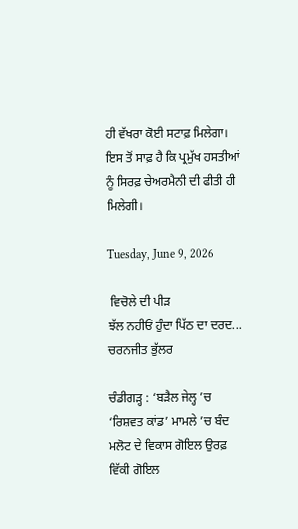ਹੀ ਵੱਖਰਾ ਕੋਈ ਸਟਾਫ਼ ਮਿਲੇਗਾ। ਇਸ ਤੋਂ ਸਾਫ਼ ਹੈ ਕਿ ਪ੍ਰਮੁੱਖ ਹਸਤੀਆਂ ਨੂੰ ਸਿਰਫ਼ ਚੇਅਰਮੈਨੀ ਦੀ ਫੀਤੀ ਹੀ ਮਿਲੇਗੀ।

Tuesday, June 9, 2026

 ਵਿਚੋਲੇ ਦੀ ਪੀੜ
ਝੱਲ ਨਹੀਓਂ ਹੁੰਦਾ ਪਿੱਠ ਦਾ ਦਰਦ...
ਚਰਨਜੀਤ ਭੁੱਲਰ

ਚੰਡੀਗੜ੍ਹ : ‘ਬੜੈਲ ਜੇਲ੍ਹ ’ਚ ‘ਰਿਸ਼ਵਤ ਕਾਂਡ’ ਮਾਮਲੇ ’ਚ ਬੰਦ ਮਲੋਟ ਦੇ ਵਿਕਾਸ ਗੋਇਲ ਉਰਫ਼ ਵਿੱਕੀ ਗੋਇਲ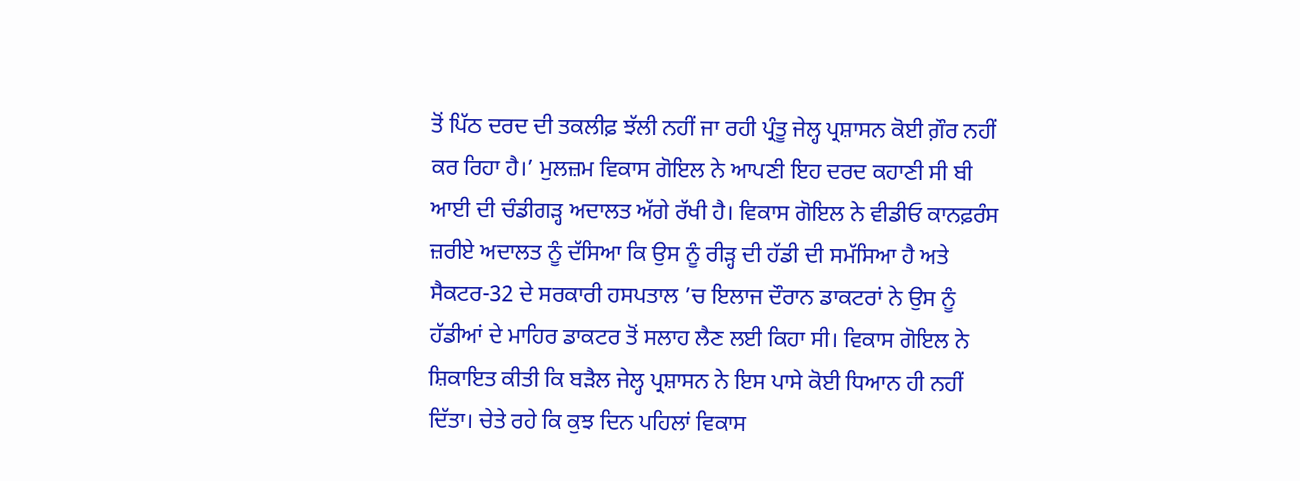ਤੋਂ ਪਿੱਠ ਦਰਦ ਦੀ ਤਕਲੀਫ਼ ਝੱਲੀ ਨਹੀਂ ਜਾ ਰਹੀ ਪ੍ਰੰਤੂ ਜੇਲ੍ਹ ਪ੍ਰਸ਼ਾਸਨ ਕੋਈ ਗ਼ੌਰ ਨਹੀਂ ਕਰ ਰਿਹਾ ਹੈ।’ ਮੁਲਜ਼ਮ ਵਿਕਾਸ ਗੋਇਲ ਨੇ ਆਪਣੀ ਇਹ ਦਰਦ ਕਹਾਣੀ ਸੀ ਬੀ ਆਈ ਦੀ ਚੰਡੀਗੜ੍ਹ ਅਦਾਲਤ ਅੱਗੇ ਰੱਖੀ ਹੈ। ਵਿਕਾਸ ਗੋਇਲ ਨੇ ਵੀਡੀਓ ਕਾਨਫ਼ਰੰਸ ਜ਼ਰੀਏ ਅਦਾਲਤ ਨੂੰ ਦੱਸਿਆ ਕਿ ਉਸ ਨੂੰ ਰੀੜ੍ਹ ਦੀ ਹੱਡੀ ਦੀ ਸਮੱਸਿਆ ਹੈ ਅਤੇ ਸੈਕਟਰ-32 ਦੇ ਸਰਕਾਰੀ ਹਸਪਤਾਲ ’ਚ ਇਲਾਜ ਦੌਰਾਨ ਡਾਕਟਰਾਂ ਨੇ ਉਸ ਨੂੰ ਹੱਡੀਆਂ ਦੇ ਮਾਹਿਰ ਡਾਕਟਰ ਤੋਂ ਸਲਾਹ ਲੈਣ ਲਈ ਕਿਹਾ ਸੀ। ਵਿਕਾਸ ਗੋਇਲ ਨੇ ਸ਼ਿਕਾਇਤ ਕੀਤੀ ਕਿ ਬੜੈਲ ਜੇਲ੍ਹ ਪ੍ਰਸ਼ਾਸਨ ਨੇ ਇਸ ਪਾਸੇ ਕੋਈ ਧਿਆਨ ਹੀ ਨਹੀਂ ਦਿੱਤਾ। ਚੇਤੇ ਰਹੇ ਕਿ ਕੁਝ ਦਿਨ ਪਹਿਲਾਂ ਵਿਕਾਸ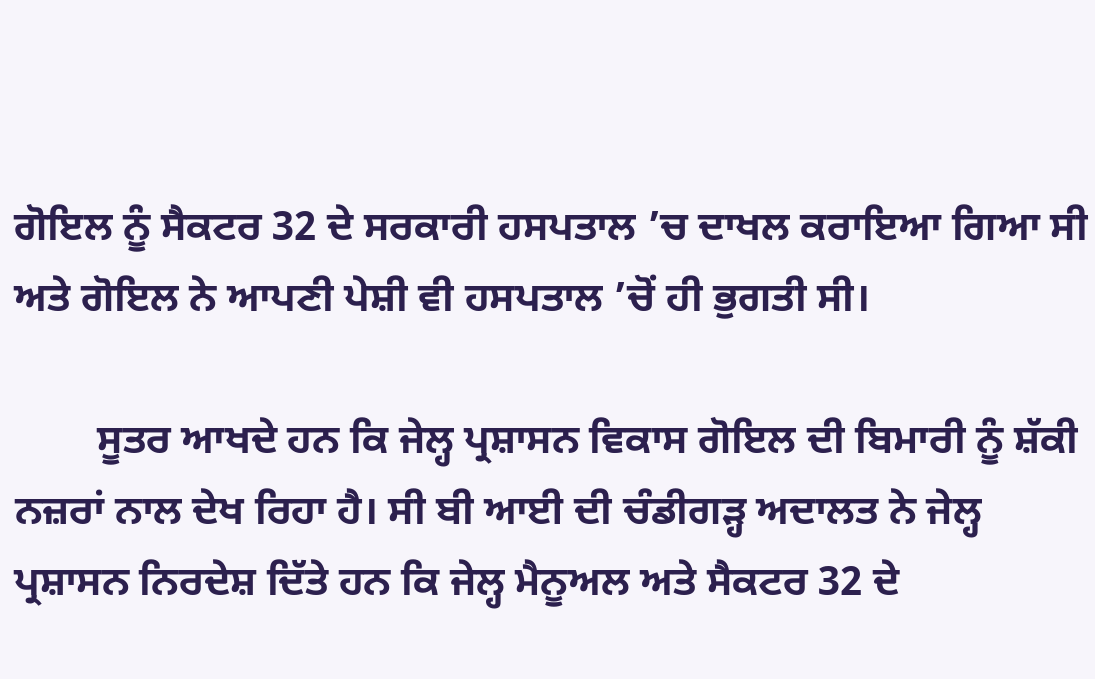ਗੋਇਲ ਨੂੰ ਸੈਕਟਰ 32 ਦੇ ਸਰਕਾਰੀ ਹਸਪਤਾਲ ’ਚ ਦਾਖਲ ਕਰਾਇਆ ਗਿਆ ਸੀ ਅਤੇ ਗੋਇਲ ਨੇ ਆਪਣੀ ਪੇਸ਼ੀ ਵੀ ਹਸਪਤਾਲ ’ਚੋਂ ਹੀ ਭੁਗਤੀ ਸੀ।

        ਸੂਤਰ ਆਖਦੇ ਹਨ ਕਿ ਜੇਲ੍ਹ ਪ੍ਰਸ਼ਾਸਨ ਵਿਕਾਸ ਗੋਇਲ ਦੀ ਬਿਮਾਰੀ ਨੂੰ ਸ਼ੱਕੀ ਨਜ਼ਰਾਂ ਨਾਲ ਦੇਖ ਰਿਹਾ ਹੈ। ਸੀ ਬੀ ਆਈ ਦੀ ਚੰਡੀਗੜ੍ਹ ਅਦਾਲਤ ਨੇ ਜੇਲ੍ਹ ਪ੍ਰਸ਼ਾਸਨ ਨਿਰਦੇਸ਼ ਦਿੱਤੇ ਹਨ ਕਿ ਜੇਲ੍ਹ ਮੈਨੂਅਲ ਅਤੇ ਸੈਕਟਰ 32 ਦੇ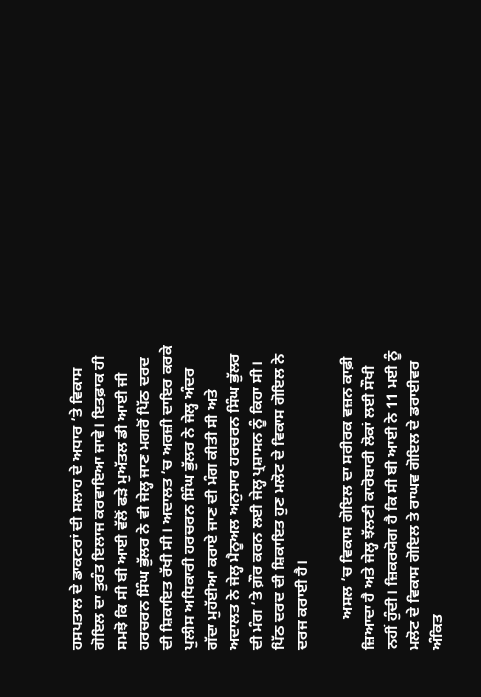ਹਸਪਤਾਲ ਦੇ ਡਾਕਟਰਾਂ ਦੀ ਸਲਾਹ ਦੇ ਅਧਾਰ ’ਤੇ ਵਿਕਾਸ ਗੋਇਲ ਦਾ ਤੁਰੰਤ ਇਲਾਜ ਕਰਵਾਇਆ ਜਾਵੇ। ਇਤਫ਼ਾਕ ਹੀ ਸਮਝੋ ਕਿ ਸੀ ਬੀ ਆਈ ਵੱਲੋਂ ਫੜੇ ਮੁਅੱਤਲ ਡੀ ਆਈ ਜੀ ਹਰਚਰਨ ਸਿੰਘ ਭੁੱਲਰ ਨੇ ਵੀ ਜੇਲ੍ਹ ਜਾਣ ਮਗਰੋਂ ਪਿੱਠ ਦਰਦ ਦੀ ਸ਼ਿਕਾਇਤ ਰੱਖੀ ਸੀ। ਅਦਾਲਤ ’ਚ ਅਰਜ਼ੀ ਦਾਇਰ ਕਰਕੇ ਪੁਲੀਸ ਅਧਿਕਾਰੀ ਹਰਚਰਨ ਸਿੰਘ ਭੁੱਲਰ ਨੇ ਜੇਲ੍ਹ ਅੰਦਰ ਗੱਦਾ ਮੁਹੱਈਆ ਕਰਾਏ ਜਾਣ ਦੀ ਮੰਗ ਕੀਤੀ ਸੀ ਅਤੇ ਅਦਾਲਤ ਨੇ ਜੇਲ੍ਹ ਮੈਨੂਅਲ ਅਨੁਸਾਰ ਹਰਚਰਨ ਸਿੰਘ ਭੁੱਲਰ ਦੀ ਮੰਗ ’ਤੇ ਗ਼ੌਰ ਕਰਨ ਲਈ ਜੇਲ੍ਹ ਪ੍ਰਸ਼ਾਸਨ ਨੂੰ ਕਿਹਾ ਸੀ। ਪਿੱਠ ਦਰਦ ਦੀ ਸ਼ਿਕਾਇਤ ਹੁਣ ਮਲੋਟ ਦੇ ਵਿਕਾਸ ਗੋਇਲ ਨੇ ਦਰਜ ਕਰਾਈ ਹੈ।

        ਅਸਲ ’ਚ ਵਿਕਾਸ ਗੋਇਲ ਦਾ ਸਰੀਰਕ ਵਜ਼ਨ ਕਾਫ਼ੀ ਜ਼ਿਆਦਾ ਹੈ ਅਤੇ ਜੇਲ੍ਹ ਝੱਲਣੀ ਕਾਰੋਬਾਰੀ ਲੋਕਾਂ ਲਈ ਸੌਖੀ ਨਹੀਂ ਹੁੰਦੀ। ਜ਼ਿਕਰਯੋਗ ਹੈ ਕਿ ਸੀ ਬੀ ਆਈ ਨੇ 11 ਮਈ ਨੂੰ ਮਲੋਟ ਦੇ ਵਿਕਾਸ ਗੋਇਲ ਤੇ ਰਾਘਵ ਗੋਇਲ ਦੇ ਡਰਾਈਵਰ ਅੰਕਿਤ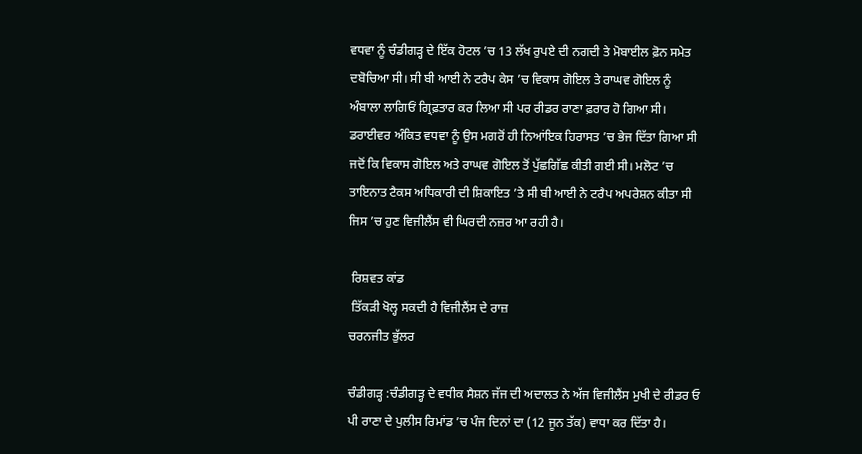ਵਧਵਾ ਨੂੰ ਚੰਡੀਗੜ੍ਹ ਦੇ ਇੱਕ ਹੋਟਲ ’ਚ 13 ਲੱਖ ਰੁਪਏ ਦੀ ਨਗਦੀ ਤੇ ਮੋਬਾਈਲ ਫ਼ੋਨ ਸਮੇਤ ਦਬੋਚਿਆ ਸੀ। ਸੀ ਬੀ ਆਈ ਨੇ ਟਰੈਪ ਕੇਸ ’ਚ ਵਿਕਾਸ ਗੋਇਲ ਤੇ ਰਾਘਵ ਗੋਇਲ ਨੂੰ ਅੰਬਾਲਾ ਲਾਗਿਓਂ ਗ੍ਰਿਫ਼ਤਾਰ ਕਰ ਲਿਆ ਸੀ ਪਰ ਰੀਡਰ ਰਾਣਾ ਫ਼ਰਾਰ ਹੋ ਗਿਆ ਸੀ। ਡਰਾਈਵਰ ਅੰਕਿਤ ਵਧਵਾ ਨੂੰ ਉਸ ਮਗਰੋਂ ਹੀ ਨਿਆਂਇਕ ਹਿਰਾਸਤ ’ਚ ਭੇਜ ਦਿੱਤਾ ਗਿਆ ਸੀ ਜਦੋਂ ਕਿ ਵਿਕਾਸ ਗੋਇਲ ਅਤੇ ਰਾਘਵ ਗੋਇਲ ਤੋਂ ਪੁੱਛਗਿੱਛ ਕੀਤੀ ਗਈ ਸੀ। ਮਲੋਟ ’ਚ ਤਾਇਨਾਤ ਟੈਕਸ ਅਧਿਕਾਰੀ ਦੀ ਸ਼ਿਕਾਇਤ ’ਤੇ ਸੀ ਬੀ ਆਈ ਨੇ ਟਰੈਪ ਅਪਰੇਸ਼ਨ ਕੀਤਾ ਸੀ ਜਿਸ ’ਚ ਹੁਣ ਵਿਜੀਲੈਂਸ ਵੀ ਘਿਰਦੀ ਨਜ਼ਰ ਆ ਰਹੀ ਹੈ।

 ਰਿਸ਼ਵਤ ਕਾਂਡ
 ਤਿੱਕੜੀ ਖੋਲ੍ਹ ਸਕਦੀ ਹੈ ਵਿਜੀਲੈਂਸ ਦੇ ਰਾਜ਼
ਚਰਨਜੀਤ ਭੁੱਲਰ

ਚੰਡੀਗੜ੍ਹ :ਚੰਡੀਗੜ੍ਹ ਦੇ ਵਧੀਕ ਸੈਸ਼ਨ ਜੱਜ ਦੀ ਅਦਾਲਤ ਨੇ ਅੱਜ ਵਿਜੀਲੈਂਸ ਮੁਖੀ ਦੇ ਰੀਡਰ ਓ ਪੀ ਰਾਣਾ ਦੇ ਪੁਲੀਸ ਰਿਮਾਂਡ ’ਚ ਪੰਜ ਦਿਨਾਂ ਦਾ (12 ਜੂਨ ਤੱਕ) ਵਾਧਾ ਕਰ ਦਿੱਤਾ ਹੈ।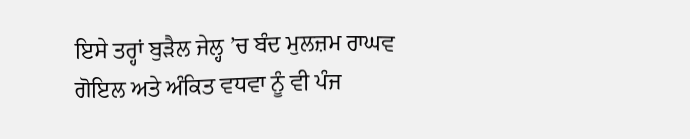ਇਸੇ ਤਰ੍ਹਾਂ ਬੁੜੈਲ ਜੇਲ੍ਹ ’ਚ ਬੰਦ ਮੁਲਜ਼ਮ ਰਾਘਵ ਗੋਇਲ ਅਤੇ ਅੰਕਿਤ ਵਧਵਾ ਨੂੰ ਵੀ ਪੰਜ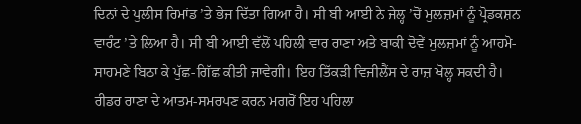ਦਿਨਾਂ ਦੇ ਪੁਲੀਸ ਰਿਮਾਂਡ ’ਤੇ ਭੇਜ ਦਿੱਤਾ ਗਿਆ ਹੈ। ਸੀ ਬੀ ਆਈ ਨੇ ਜੇਲ੍ਹ ’ਚੋਂ ਮੁਲਜ਼ਮਾਂ ਨੂੰ ਪ੍ਰੋਡਕਸ਼ਨ ਵਾਰੰਟ ’ਤੇ ਲਿਆ ਹੈ। ਸੀ ਬੀ ਆਈ ਵੱਲੋਂ ਪਹਿਲੀ ਵਾਰ ਰਾਣਾ ਅਤੇ ਬਾਕੀ ਦੋਵੇਂ ਮੁਲਜ਼ਮਾਂ ਨੂੰ ਆਹਮੋ-ਸਾਹਮਣੇ ਬਿਠਾ ਕੇ ਪੁੱਛ-ਗਿੱਛ ਕੀਤੀ ਜਾਵੇਗੀ। ਇਹ ਤਿੱਕੜੀ ਵਿਜੀਲੈਂਸ ਦੇ ਰਾਜ਼ ਖੋਲ੍ਹ ਸਕਦੀ ਹੈ। ਰੀਡਰ ਰਾਣਾ ਦੇ ਆਤਮ-ਸਮਰਪਣ ਕਰਨ ਮਗਰੋਂ ਇਹ ਪਹਿਲਾ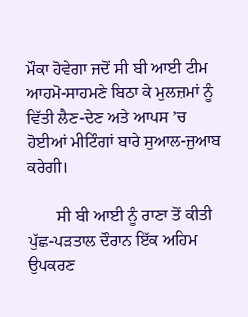ਮੌਕਾ ਹੋਵੇਗਾ ਜਦੋਂ ਸੀ ਬੀ ਆਈ ਟੀਮ ਆਹਮੋ-ਸਾਹਮਣੇ ਬਿਠਾ ਕੇ ਮੁਲਜ਼ਮਾਂ ਨੂੰ ਵਿੱਤੀ ਲੈਣ-ਦੇਣ ਅਤੇ ਆਪਸ ’ਚ ਹੋਈਆਂ ਮੀਟਿੰਗਾਂ ਬਾਰੇ ਸੁਆਲ-ਜੁਆਬ ਕਰੇਗੀ।

       ਸੀ ਬੀ ਆਈ ਨੂੰ ਰਾਣਾ ਤੋਂ ਕੀਤੀ ਪੁੱਛ-ਪੜਤਾਲ ਦੌਰਾਨ ਇੱਕ ਅਹਿਮ ਉਪਕਰਣ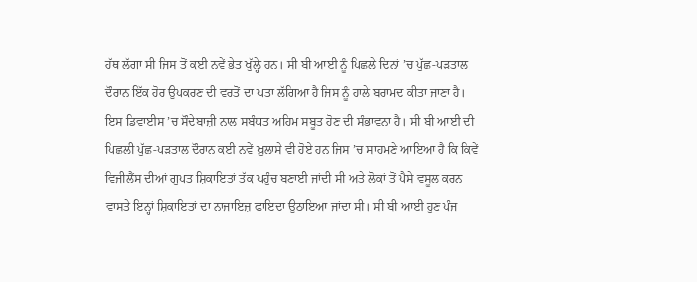ਹੱਥ ਲੱਗਾ ਸੀ ਜਿਸ ਤੋਂ ਕਈ ਨਵੇਂ ਭੇਤ ਖੁੱਲ੍ਹੇ ਹਨ। ਸੀ ਬੀ ਆਈ ਨੂੰ ਪਿਛਲੇ ਦਿਨਾਂ ’ਚ ਪੁੱਛ-ਪੜਤਾਲ ਦੌਰਾਨ ਇੱਕ ਹੋਰ ਉਪਕਰਣ ਦੀ ਵਰਤੋਂ ਦਾ ਪਤਾ ਲੱਗਿਆ ਹੈ ਜਿਸ ਨੂੰ ਹਾਲੇ ਬਰਾਮਦ ਕੀਤਾ ਜਾਣਾ ਹੈ। ਇਸ ਡਿਵਾਈਸ ’ਚ ਸੌਦੇਬਾਜ਼ੀ ਨਾਲ ਸਬੰਧਤ ਅਹਿਮ ਸਬੂਤ ਹੋਣ ਦੀ ਸੰਭਾਵਨਾ ਹੈ। ਸੀ ਬੀ ਆਈ ਦੀ ਪਿਛਲੀ ਪੁੱਛ-ਪੜਤਾਲ ਦੌਰਾਨ ਕਈ ਨਵੇਂ ਖ਼ੁਲਾਸੇ ਵੀ ਹੋਏ ਹਨ ਜਿਸ ’ਚ ਸਾਹਮਣੇ ਆਇਆ ਹੈ ਕਿ ਕਿਵੇਂ ਵਿਜੀਲੈਂਸ ਦੀਆਂ ਗੁਪਤ ਸ਼ਿਕਾਇਤਾਂ ਤੱਕ ਪਹੁੰਚ ਬਣਾਈ ਜਾਂਦੀ ਸੀ ਅਤੇ ਲੋਕਾਂ ਤੋਂ ਪੈਸੇ ਵਸੂਲ ਕਰਨ ਵਾਸਤੇ ਇਨ੍ਹਾਂ ਸ਼ਿਕਾਇਤਾਂ ਦਾ ਨਾਜਾਇਜ਼ ਫਾਇਦਾ ਉਠਾਇਆ ਜਾਂਦਾ ਸੀ। ਸੀ ਬੀ ਆਈ ਹੁਣ ਪੰਜ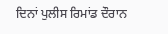ਦਿਨਾਂ ਪੁਲੀਸ ਰਿਮਾਂਡ ਦੌਰਾਨ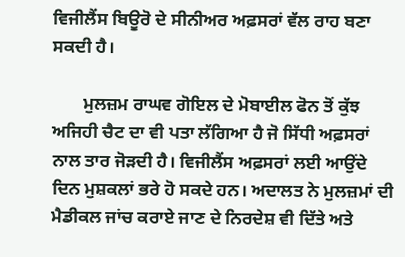ਵਿਜੀਲੈਂਸ ਬਿਊਰੋ ਦੇ ਸੀਨੀਅਰ ਅਫ਼ਸਰਾਂ ਵੱਲ ਰਾਹ ਬਣਾ ਸਕਦੀ ਹੈ।

       ਮੁਲਜ਼ਮ ਰਾਘਵ ਗੋਇਲ ਦੇ ਮੋਬਾਈਲ ਫੋਨ ਤੋਂ ਕੁੱਝ ਅਜਿਹੀ ਚੈਟ ਦਾ ਵੀ ਪਤਾ ਲੱਗਿਆ ਹੈ ਜੋ ਸਿੱਧੀ ਅਫ਼ਸਰਾਂ ਨਾਲ ਤਾਰ ਜੋੜਦੀ ਹੈ। ਵਿਜੀਲੈਂਸ ਅਫ਼ਸਰਾਂ ਲਈ ਆਉਂਦੇ ਦਿਨ ਮੁਸ਼ਕਲਾਂ ਭਰੇ ਹੋ ਸਕਦੇ ਹਨ। ਅਦਾਲਤ ਨੇ ਮੁਲਜ਼ਮਾਂ ਦੀ ਮੈਡੀਕਲ ਜਾਂਚ ਕਰਾਏ ਜਾਣ ਦੇ ਨਿਰਦੇਸ਼ ਵੀ ਦਿੱਤੇ ਅਤੇ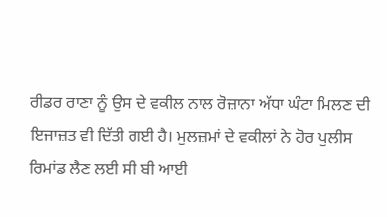ਰੀਡਰ ਰਾਣਾ ਨੂੰ ਉਸ ਦੇ ਵਕੀਲ ਨਾਲ ਰੋਜ਼ਾਨਾ ਅੱਧਾ ਘੰਟਾ ਮਿਲਣ ਦੀ ਇਜਾਜ਼ਤ ਵੀ ਦਿੱਤੀ ਗਈ ਹੈ। ਮੁਲਜ਼ਮਾਂ ਦੇ ਵਕੀਲਾਂ ਨੇ ਹੋਰ ਪੁਲੀਸ ਰਿਮਾਂਡ ਲੈਣ ਲਈ ਸੀ ਬੀ ਆਈ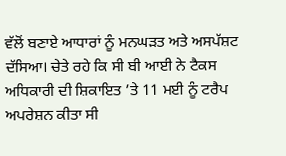ਵੱਲੋਂ ਬਣਾਏ ਆਧਾਰਾਂ ਨੂੰ ਮਨਘੜਤ ਅਤੇ ਅਸਪੱਸ਼ਟ ਦੱਸਿਆ। ਚੇਤੇ ਰਹੇ ਕਿ ਸੀ ਬੀ ਆਈ ਨੇ ਟੈਕਸ ਅਧਿਕਾਰੀ ਦੀ ਸ਼ਿਕਾਇਤ ’ਤੇ 11 ਮਈ ਨੂੰ ਟਰੈਪ ਅਪਰੇਸ਼ਨ ਕੀਤਾ ਸੀ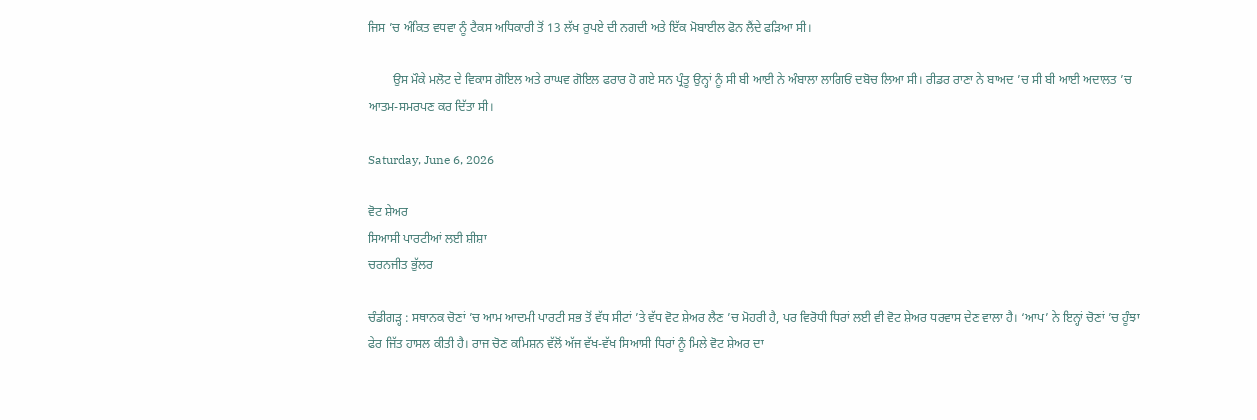ਜਿਸ ’ਚ ਅੰਕਿਤ ਵਧਵਾ ਨੂੰ ਟੈਕਸ ਅਧਿਕਾਰੀ ਤੋਂ 13 ਲੱਖ ਰੁਪਏ ਦੀ ਨਗਦੀ ਅਤੇ ਇੱਕ ਮੋਬਾਈਲ ਫੋਨ ਲੈਂਦੇ ਫੜਿਆ ਸੀ।

        ਉਸ ਮੌਕੇ ਮਲੋਟ ਦੇ ਵਿਕਾਸ ਗੋਇਲ ਅਤੇ ਰਾਘਵ ਗੋਇਲ ਫਰਾਰ ਹੋ ਗਏ ਸਨ ਪ੍ਰੰਤੂ ਉਨ੍ਹਾਂ ਨੂੰ ਸੀ ਬੀ ਆਈ ਨੇ ਅੰਬਾਲਾ ਲਾਗਿਓਂ ਦਬੋਚ ਲਿਆ ਸੀ। ਰੀਡਰ ਰਾਣਾ ਨੇ ਬਾਅਦ ’ਚ ਸੀ ਬੀ ਆਈ ਅਦਾਲਤ ’ਚ ਆਤਮ-ਸਮਰਪਣ ਕਰ ਦਿੱਤਾ ਸੀ।

Saturday, June 6, 2026

ਵੋਟ ਸ਼ੇਅਰ
ਸਿਆਸੀ ਪਾਰਟੀਆਂ ਲਈ ਸ਼ੀਸ਼ਾ
ਚਰਨਜੀਤ ਭੁੱਲਰ

ਚੰਡੀਗੜ੍ਹ : ਸਥਾਨਕ ਚੋਣਾਂ ’ਚ ਆਮ ਆਦਮੀ ਪਾਰਟੀ ਸਭ ਤੋਂ ਵੱਧ ਸੀਟਾਂ ’ਤੇ ਵੱਧ ਵੋਟ ਸ਼ੇਅਰ ਲੈਣ ’ਚ ਮੋਹਰੀ ਹੈ, ਪਰ ਵਿਰੋਧੀ ਧਿਰਾਂ ਲਈ ਵੀ ਵੋਟ ਸ਼ੇਅਰ ਧਰਵਾਸ ਦੇਣ ਵਾਲਾ ਹੈ। ‘ਆਪ’ ਨੇ ਇਨ੍ਹਾਂ ਚੋਣਾਂ ’ਚ ਹੂੰਝਾ ਫੇਰ ਜਿੱਤ ਹਾਸਲ ਕੀਤੀ ਹੈ। ਰਾਜ ਚੋਣ ਕਮਿਸ਼ਨ ਵੱਲੋਂ ਅੱਜ ਵੱਖ-ਵੱਖ ਸਿਆਸੀ ਧਿਰਾਂ ਨੂੰ ਮਿਲੇ ਵੋਟ ਸ਼ੇਅਰ ਦਾ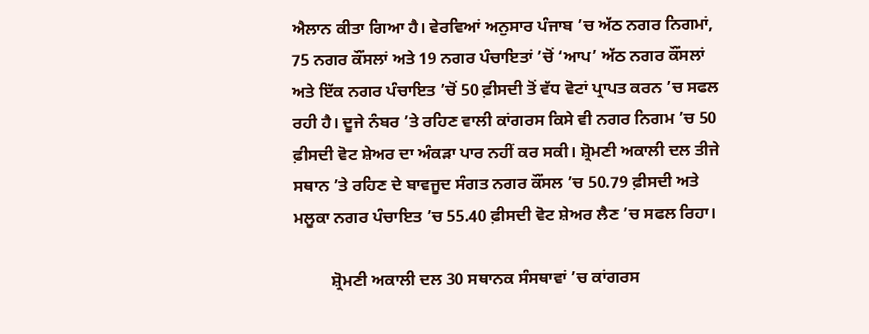ਐਲਾਨ ਕੀਤਾ ਗਿਆ ਹੈ। ਵੇਰਵਿਆਂ ਅਨੁਸਾਰ ਪੰਜਾਬ ’ਚ ਅੱਠ ਨਗਰ ਨਿਗਮਾਂ, 75 ਨਗਰ ਕੌਂਸਲਾਂ ਅਤੇ 19 ਨਗਰ ਪੰਚਾਇਤਾਂ ’ਚੋਂ ‘ਆਪ’ ਅੱਠ ਨਗਰ ਕੌਂਸਲਾਂ ਅਤੇ ਇੱਕ ਨਗਰ ਪੰਚਾਇਤ ’ਚੋਂ 50 ਫ਼ੀਸਦੀ ਤੋਂ ਵੱਧ ਵੋਟਾਂ ਪ੍ਰਾਪਤ ਕਰਨ ’ਚ ਸਫਲ ਰਹੀ ਹੈ। ਦੂਜੇ ਨੰਬਰ ’ਤੇ ਰਹਿਣ ਵਾਲੀ ਕਾਂਗਰਸ ਕਿਸੇ ਵੀ ਨਗਰ ਨਿਗਮ ’ਚ 50 ਫ਼ੀਸਦੀ ਵੋਟ ਸ਼ੇਅਰ ਦਾ ਅੰਕੜਾ ਪਾਰ ਨਹੀਂ ਕਰ ਸਕੀ। ਸ਼੍ਰੋਮਣੀ ਅਕਾਲੀ ਦਲ ਤੀਜੇ ਸਥਾਨ ’ਤੇ ਰਹਿਣ ਦੇ ਬਾਵਜੂਦ ਸੰਗਤ ਨਗਰ ਕੌਂਸਲ ’ਚ 50.79 ਫ਼ੀਸਦੀ ਅਤੇ ਮਲੂਕਾ ਨਗਰ ਪੰਚਾਇਤ ’ਚ 55.40 ਫ਼ੀਸਦੀ ਵੋਟ ਸ਼ੇਅਰ ਲੈਣ ’ਚ ਸਫਲ ਰਿਹਾ।

         ਸ਼੍ਰੋਮਣੀ ਅਕਾਲੀ ਦਲ 30 ਸਥਾਨਕ ਸੰਸਥਾਵਾਂ ’ਚ ਕਾਂਗਰਸ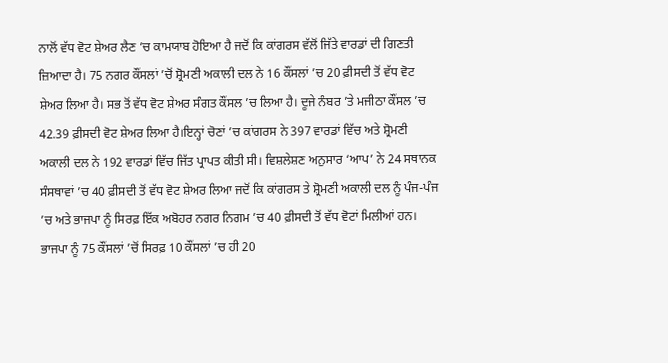ਨਾਲੋਂ ਵੱਧ ਵੋਟ ਸ਼ੇਅਰ ਲੈਣ ’ਚ ਕਾਮਯਾਬ ਹੋਇਆ ਹੈ ਜਦੋਂ ਕਿ ਕਾਂਗਰਸ ਵੱਲੋਂ ਜਿੱਤੇ ਵਾਰਡਾਂ ਦੀ ਗਿਣਤੀ ਜ਼ਿਆਦਾ ਹੈ। 75 ਨਗਰ ਕੌਂਸਲਾਂ ’ਚੋਂ ਸ਼੍ਰੋਮਣੀ ਅਕਾਲੀ ਦਲ ਨੇ 16 ਕੌਂਸਲਾਂ ’ਚ 20 ਫ਼ੀਸਦੀ ਤੋਂ ਵੱਧ ਵੋਟ ਸ਼ੇਅਰ ਲਿਆ ਹੈ। ਸਭ ਤੋਂ ਵੱਧ ਵੋਟ ਸ਼ੇਅਰ ਸੰਗਤ ਕੌਂਸਲ ’ਚ ਲਿਆ ਹੈ। ਦੂਜੇ ਨੰਬਰ ’ਤੇ ਮਜੀਠਾ ਕੌਂਸਲ ’ਚ 42.39 ਫ਼ੀਸਦੀ ਵੋਟ ਸ਼ੇਅਰ ਲਿਆ ਹੈ।ਇਨ੍ਹਾਂ ਚੋਣਾਂ ’ਚ ਕਾਂਗਰਸ ਨੇ 397 ਵਾਰਡਾਂ ਵਿੱਚ ਅਤੇ ਸ਼੍ਰੋਮਣੀ ਅਕਾਲੀ ਦਲ ਨੇ 192 ਵਾਰਡਾਂ ਵਿੱਚ ਜਿੱਤ ਪ੍ਰਾਪਤ ਕੀਤੀ ਸੀ। ਵਿਸ਼ਲੇਸ਼ਣ ਅਨੁਸਾਰ ‘ਆਪ’ ਨੇ 24 ਸਥਾਨਕ ਸੰਸਥਾਵਾਂ ’ਚ 40 ਫ਼ੀਸਦੀ ਤੋਂ ਵੱਧ ਵੋਟ ਸ਼ੇਅਰ ਲਿਆ ਜਦੋਂ ਕਿ ਕਾਂਗਰਸ ਤੇ ਸ਼੍ਰੋਮਣੀ ਅਕਾਲੀ ਦਲ ਨੂੰ ਪੰਜ-ਪੰਜ ’ਚ ਅਤੇ ਭਾਜਪਾ ਨੂੰ ਸਿਰਫ਼ ਇੱਕ ਅਬੋਹਰ ਨਗਰ ਨਿਗਮ ’ਚ 40 ਫ਼ੀਸਦੀ ਤੋਂ ਵੱਧ ਵੋਟਾਂ ਮਿਲੀਆਂ ਹਨ। ਭਾਜਪਾ ਨੂੰ 75 ਕੌਂਸਲਾਂ ’ਚੋਂ ਸਿਰਫ਼ 10 ਕੌਂਸਲਾਂ ’ਚ ਹੀ 20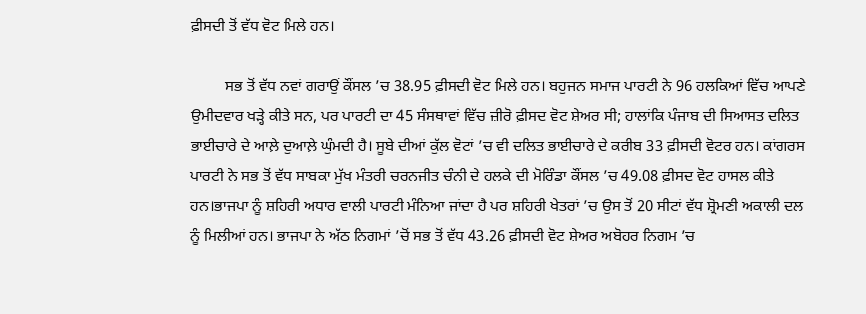ਫ਼ੀਸਦੀ ਤੋਂ ਵੱਧ ਵੋਟ ਮਿਲੇ ਹਨ।

         ਸਭ ਤੋਂ ਵੱਧ ਨਵਾਂ ਗਰਾਉਂ ਕੌਂਸਲ ’ਚ 38.95 ਫ਼ੀਸਦੀ ਵੋਟ ਮਿਲੇ ਹਨ। ਬਹੁਜਨ ਸਮਾਜ ਪਾਰਟੀ ਨੇ 96 ਹਲਕਿਆਂ ਵਿੱਚ ਆਪਣੇ ਉਮੀਦਵਾਰ ਖੜ੍ਹੇ ਕੀਤੇ ਸਨ, ਪਰ ਪਾਰਟੀ ਦਾ 45 ਸੰਸਥਾਵਾਂ ਵਿੱਚ ਜ਼ੀਰੋ ਫ਼ੀਸਦ ਵੋਟ ਸ਼ੇਅਰ ਸੀ; ਹਾਲਾਂਕਿ ਪੰਜਾਬ ਦੀ ਸਿਆਸਤ ਦਲਿਤ ਭਾਈਚਾਰੇ ਦੇ ਆਲ਼ੇ ਦੁਆਲ਼ੇ ਘੁੰਮਦੀ ਹੈ। ਸੂਬੇ ਦੀਆਂ ਕੁੱਲ ਵੋਟਾਂ ’ਚ ਵੀ ਦਲਿਤ ਭਾਈਚਾਰੇ ਦੇ ਕਰੀਬ 33 ਫ਼ੀਸਦੀ ਵੋਟਰ ਹਨ। ਕਾਂਗਰਸ ਪਾਰਟੀ ਨੇ ਸਭ ਤੋਂ ਵੱਧ ਸਾਬਕਾ ਮੁੱਖ ਮੰਤਰੀ ਚਰਨਜੀਤ ਚੰਨੀ ਦੇ ਹਲਕੇ ਦੀ ਮੋਰਿੰਡਾ ਕੌਂਸਲ ’ਚ 49.08 ਫ਼ੀਸਦ ਵੋਟ ਹਾਸਲ ਕੀਤੇ ਹਨ।ਭਾਜਪਾ ਨੂੰ ਸ਼ਹਿਰੀ ਅਧਾਰ ਵਾਲੀ ਪਾਰਟੀ ਮੰਨਿਆ ਜਾਂਦਾ ਹੈ ਪਰ ਸ਼ਹਿਰੀ ਖੇਤਰਾਂ ’ਚ ਉਸ ਤੋਂ 20 ਸੀਟਾਂ ਵੱਧ ਸ਼੍ਰੋਮਣੀ ਅਕਾਲੀ ਦਲ ਨੂੰ ਮਿਲੀਆਂ ਹਨ। ਭਾਜਪਾ ਨੇ ਅੱਠ ਨਿਗਮਾਂ ’ਚੋਂ ਸਭ ਤੋਂ ਵੱਧ 43.26 ਫ਼ੀਸਦੀ ਵੋਟ ਸ਼ੇਅਰ ਅਬੋਹਰ ਨਿਗਮ ’ਚ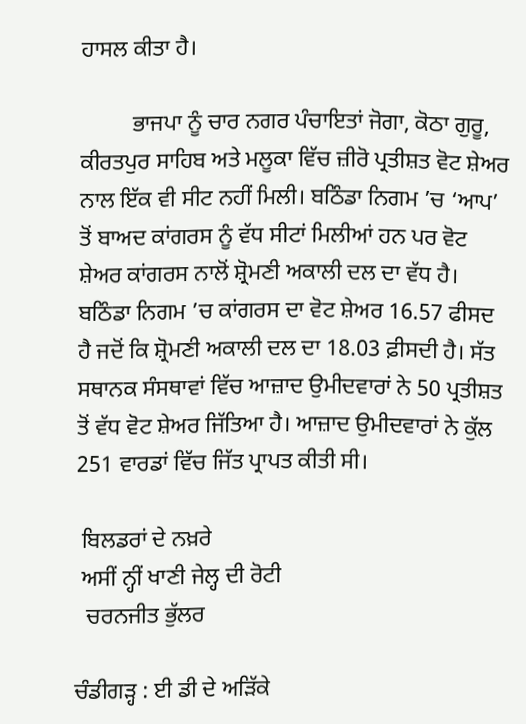ਹਾਸਲ ਕੀਤਾ ਹੈ।

         ਭਾਜਪਾ ਨੂੰ ਚਾਰ ਨਗਰ ਪੰਚਾਇਤਾਂ ਜੋਗਾ, ਕੋਠਾ ਗੁਰੂ, ਕੀਰਤਪੁਰ ਸਾਹਿਬ ਅਤੇ ਮਲੂਕਾ ਵਿੱਚ ਜ਼ੀਰੋ ਪ੍ਰਤੀਸ਼ਤ ਵੋਟ ਸ਼ੇਅਰ ਨਾਲ ਇੱਕ ਵੀ ਸੀਟ ਨਹੀਂ ਮਿਲੀ। ਬਠਿੰਡਾ ਨਿਗਮ ’ਚ ‘ਆਪ’ ਤੋਂ ਬਾਅਦ ਕਾਂਗਰਸ ਨੂੰ ਵੱਧ ਸੀਟਾਂ ਮਿਲੀਆਂ ਹਨ ਪਰ ਵੋਟ ਸ਼ੇਅਰ ਕਾਂਗਰਸ ਨਾਲੋਂ ਸ਼੍ਰੋਮਣੀ ਅਕਾਲੀ ਦਲ ਦਾ ਵੱਧ ਹੈ। ਬਠਿੰਡਾ ਨਿਗਮ ’ਚ ਕਾਂਗਰਸ ਦਾ ਵੋਟ ਸ਼ੇਅਰ 16.57 ਫੀਸਦ ਹੈ ਜਦੋਂ ਕਿ ਸ਼੍ਰੋਮਣੀ ਅਕਾਲੀ ਦਲ ਦਾ 18.03 ਫ਼ੀਸਦੀ ਹੈ। ਸੱਤ ਸਥਾਨਕ ਸੰਸਥਾਵਾਂ ਵਿੱਚ ਆਜ਼ਾਦ ਉਮੀਦਵਾਰਾਂ ਨੇ 50 ਪ੍ਰਤੀਸ਼ਤ ਤੋਂ ਵੱਧ ਵੋਟ ਸ਼ੇਅਰ ਜਿੱਤਿਆ ਹੈ। ਆਜ਼ਾਦ ਉਮੀਦਵਾਰਾਂ ਨੇ ਕੁੱਲ 251 ਵਾਰਡਾਂ ਵਿੱਚ ਜਿੱਤ ਪ੍ਰਾਪਤ ਕੀਤੀ ਸੀ।

 ਬਿਲਡਰਾਂ ਦੇ ਨਖ਼ਰੇ
 ਅਸੀਂ ਨ੍ਹੀਂ ਖਾਣੀ ਜੇਲ੍ਹ ਦੀ ਰੋਟੀ
  ਚਰਨਜੀਤ ਭੁੱਲਰ

ਚੰਡੀਗੜ੍ਹ : ਈ ਡੀ ਦੇ ਅੜਿੱਕੇ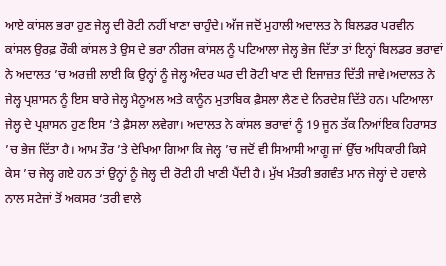ਆਏ ਕਾਂਸਲ ਭਰਾ ਹੁਣ ਜੇਲ੍ਹ ਦੀ ਰੋਟੀ ਨਹੀਂ ਖਾਣਾ ਚਾਹੁੰਦੇ। ਅੱਜ ਜਦੋਂ ਮੁਹਾਲੀ ਅਦਾਲਤ ਨੇ ਬਿਲਡਰ ਪਰਵੀਨ ਕਾਂਸਲ ਉਰਫ਼ ਰੌਕੀ ਕਾਂਸਲ ਤੇ ਉਸ ਦੇ ਭਰਾ ਨੀਰਜ ਕਾਂਸਲ ਨੂੰ ਪਟਿਆਲਾ ਜੇਲ੍ਹ ਭੇਜ ਦਿੱਤਾ ਤਾਂ ਇਨ੍ਹਾਂ ਬਿਲਡਰ ਭਰਾਵਾਂ ਨੇ ਅਦਾਲਤ ’ਚ ਅਰਜ਼ੀ ਲਾਈ ਕਿ ਉਨ੍ਹਾਂ ਨੂੰ ਜੇਲ੍ਹ ਅੰਦਰ ਘਰ ਦੀ ਰੋਟੀ ਖਾਣ ਦੀ ਇਜਾਜ਼ਤ ਦਿੱਤੀ ਜਾਵੇ।ਅਦਾਲਤ ਨੇ ਜੇਲ੍ਹ ਪ੍ਰਸ਼ਾਸਨ ਨੂੰ ਇਸ ਬਾਰੇ ਜੇਲ੍ਹ ਮੈਨੂਅਲ ਅਤੇ ਕਾਨੂੰਨ ਮੁਤਾਬਿਕ ਫ਼ੈਸਲਾ ਲੈਣ ਦੇ ਨਿਰਦੇਸ਼ ਦਿੱਤੇ ਹਨ। ਪਟਿਆਲਾ ਜੇਲ੍ਹ ਦੇ ਪ੍ਰਸ਼ਾਸਨ ਹੁਣ ਇਸ ’ਤੇ ਫ਼ੈਸਲਾ ਲਵੇਗਾ। ਅਦਾਲਤ ਨੇ ਕਾਂਸਲ ਭਰਾਵਾਂ ਨੂੰ 19 ਜੂਨ ਤੱਕ ਨਿਆਂਇਕ ਹਿਰਾਸਤ ’ਚ ਭੇਜ ਦਿੱਤਾ ਹੈ। ਆਮ ਤੌਰ ’ਤੇ ਦੇਖਿਆ ਗਿਆ ਕਿ ਜੇਲ੍ਹ ’ਚ ਜਦੋਂ ਵੀ ਸਿਆਸੀ ਆਗੂ ਜਾਂ ਉੱਚ ਅਧਿਕਾਰੀ ਕਿਸੇ ਕੇਸ ’ਚ ਜੇਲ੍ਹ ਗਏ ਹਨ ਤਾਂ ਉਨ੍ਹਾਂ ਨੂੰ ਜੇਲ੍ਹ ਦੀ ਰੋਟੀ ਹੀ ਖਾਣੀ ਪੈਂਦੀ ਹੈ। ਮੁੱਖ ਮੰਤਰੀ ਭਗਵੰਤ ਮਾਨ ਜੇਲ੍ਹਾਂ ਦੇ ਹਵਾਲੇ ਨਾਲ ਸਟੇਜਾਂ ਤੋਂ ਅਕਸਰ ‘ਤਰੀ ਵਾਲੇ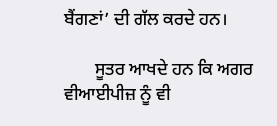ਬੈਂਗਣਾਂ’ ਦੀ ਗੱਲ ਕਰਦੇ ਹਨ।

       ਸੂਤਰ ਆਖਦੇ ਹਨ ਕਿ ਅਗਰ ਵੀਆਈਪੀਜ਼ ਨੂੰ ਵੀ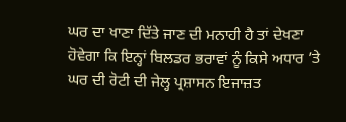ਘਰ ਦਾ ਖਾਣਾ ਦਿੱਤੇ ਜਾਣ ਦੀ ਮਨਾਹੀ ਹੈ ਤਾਂ ਦੇਖਣਾ ਹੋਵੇਗਾ ਕਿ ਇਨ੍ਹਾਂ ਬਿਲਡਰ ਭਰਾਵਾਂ ਨੂੰ ਕਿਸੇ ਅਧਾਰ ’ਤੇ ਘਰ ਦੀ ਰੋਟੀ ਦੀ ਜੇਲ੍ਹ ਪ੍ਰਸ਼ਾਸਨ ਇਜਾਜ਼ਤ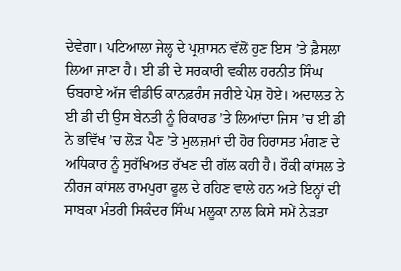ਦੇਵੇਗਾ। ਪਟਿਆਲਾ ਜੇਲ੍ਹ ਦੇ ਪ੍ਰਸ਼ਾਸਨ ਵੱਲੋਂ ਹੁਣ ਇਸ ’ਤੇ ਫ਼ੈਸਲਾ ਲਿਆ ਜਾਣਾ ਹੈ। ਈ ਡੀ ਦੇ ਸਰਕਾਰੀ ਵਕੀਲ ਹਰਨੀਤ ਸਿੰਘ ਓਬਰਾਏ ਅੱਜ ਵੀਡੀਓ ਕਾਨਫ਼ਰੰਸ ਜਰੀਏ ਪੇਸ਼ ਹੋਏ। ਅਦਾਲਤ ਨੇ ਈ ਡੀ ਦੀ ਉਸ ਬੇਨਤੀ ਨੂੰ ਰਿਕਾਰਡ ’ਤੇ ਲਿਆਂਦਾ ਜਿਸ ’ਚ ਈ ਡੀ ਨੇ ਭਵਿੱਖ ’ਚ ਲੋੜ ਪੈਣ ’ਤੇ ਮੁਲਜ਼ਮਾਂ ਦੀ ਹੋਰ ਹਿਰਾਸਤ ਮੰਗਣ ਦੇ ਅਧਿਕਾਰ ਨੂੰ ਸੁਰੱਖਿਅਤ ਰੱਖਣ ਦੀ ਗੱਲ ਕਹੀ ਹੈ। ਰੌਕੀ ਕਾਂਸਲ ਤੇ ਨੀਰਜ ਕਾਂਸਲ ਰਾਮਪੁਰਾ ਫੂਲ ਦੇ ਰਹਿਣ ਵਾਲੇ ਹਨ ਅਤੇ ਇਨ੍ਹਾਂ ਦੀ ਸਾਬਕਾ ਮੰਤਰੀ ਸਿਕੰਦਰ ਸਿੰਘ ਮਲੂਕਾ ਨਾਲ ਕਿਸੇ ਸਮੇਂ ਨੇੜਤਾ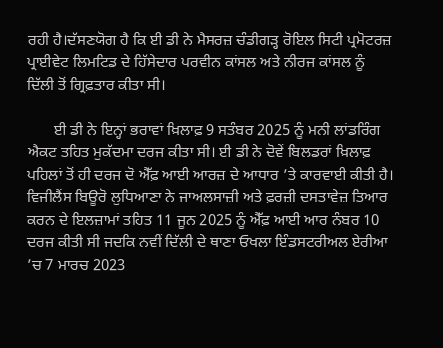ਰਹੀ ਹੈ।ਦੱਸਣਯੋਗ ਹੈ ਕਿ ਈ ਡੀ ਨੇ ਮੈਸਰਜ਼ ਚੰਡੀਗੜ੍ਹ ਰੋਇਲ ਸਿਟੀ ਪ੍ਰਮੋਟਰਜ਼ ਪ੍ਰਾਈਵੇਟ ਲਿਮਟਿਡ ਦੇ ਹਿੱਸੇਦਾਰ ਪਰਵੀਨ ਕਾਂਸਲ ਅਤੇ ਨੀਰਜ ਕਾਂਸਲ ਨੂੰ ਦਿੱਲੀ ਤੋਂ ਗ੍ਰਿਫ਼ਤਾਰ ਕੀਤਾ ਸੀ।

       ਈ ਡੀ ਨੇ ਇਨ੍ਹਾਂ ਭਰਾਵਾਂ ਖ਼ਿਲਾਫ਼ 9 ਸਤੰਬਰ 2025 ਨੂੰ ਮਨੀ ਲਾਂਡਰਿੰਗ ਐਕਟ ਤਹਿਤ ਮੁਕੱਦਮਾ ਦਰਜ ਕੀਤਾ ਸੀ। ਈ ਡੀ ਨੇ ਦੋਵੇਂ ਬਿਲਡਰਾਂ ਖ਼ਿਲਾਫ਼ ਪਹਿਲਾਂ ਤੋਂ ਹੀ ਦਰਜ ਦੋ ਐੱਫ਼ ਆਈ ਆਰਜ਼ ਦੇ ਆਧਾਰ ’ਤੇ ਕਾਰਵਾਈ ਕੀਤੀ ਹੈ। ਵਿਜੀਲੈਂਸ ਬਿਊਰੋ ਲੁਧਿਆਣਾ ਨੇ ਜਾਅਲਸਾਜ਼ੀ ਅਤੇ ਫ਼ਰਜ਼ੀ ਦਸਤਾਵੇਜ਼ ਤਿਆਰ ਕਰਨ ਦੇ ਇਲਜ਼ਾਮਾਂ ਤਹਿਤ 11 ਜੂਨ 2025 ਨੂੰ ਐੱਫ਼ ਆਈ ਆਰ ਨੰਬਰ 10 ਦਰਜ ਕੀਤੀ ਸੀ ਜਦਕਿ ਨਵੀਂ ਦਿੱਲੀ ਦੇ ਥਾਣਾ ਓਖਲਾ ਇੰਡਸਟਰੀਅਲ ਏਰੀਆ ’ਚ 7 ਮਾਰਚ 2023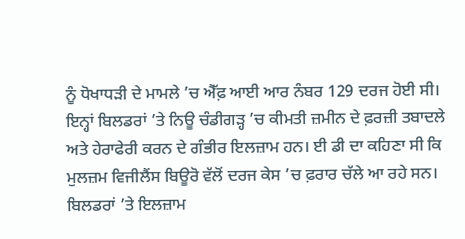ਨੂੰ ਧੋਖਾਧੜੀ ਦੇ ਮਾਮਲੇ ’ਚ ਐੱਫ਼ ਆਈ ਆਰ ਨੰਬਰ 129 ਦਰਜ ਹੋਈ ਸੀ। ਇਨ੍ਹਾਂ ਬਿਲਡਰਾਂ ’ਤੇ ਨਿਊ ਚੰਡੀਗੜ੍ਹ ’ਚ ਕੀਮਤੀ ਜ਼ਮੀਨ ਦੇ ਫ਼ਰਜ਼ੀ ਤਬਾਦਲੇ ਅਤੇ ਹੇਰਾਫੇਰੀ ਕਰਨ ਦੇ ਗੰਭੀਰ ਇਲਜ਼ਾਮ ਹਨ। ਈ ਡੀ ਦਾ ਕਹਿਣਾ ਸੀ ਕਿ ਮੁਲਜ਼ਮ ਵਿਜੀਲੈਂਸ ਬਿਊਰੋ ਵੱਲੋਂ ਦਰਜ ਕੇਸ ’ਚ ਫ਼ਰਾਰ ਚੱਲੇ ਆ ਰਹੇ ਸਨ। ਬਿਲਡਰਾਂ ’ਤੇ ਇਲਜ਼ਾਮ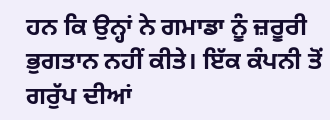ਹਨ ਕਿ ਉਨ੍ਹਾਂ ਨੇ ਗਮਾਡਾ ਨੂੰ ਜ਼ਰੂਰੀ ਭੁਗਤਾਨ ਨਹੀਂ ਕੀਤੇ। ਇੱਕ ਕੰਪਨੀ ਤੋਂ ਗਰੁੱਪ ਦੀਆਂ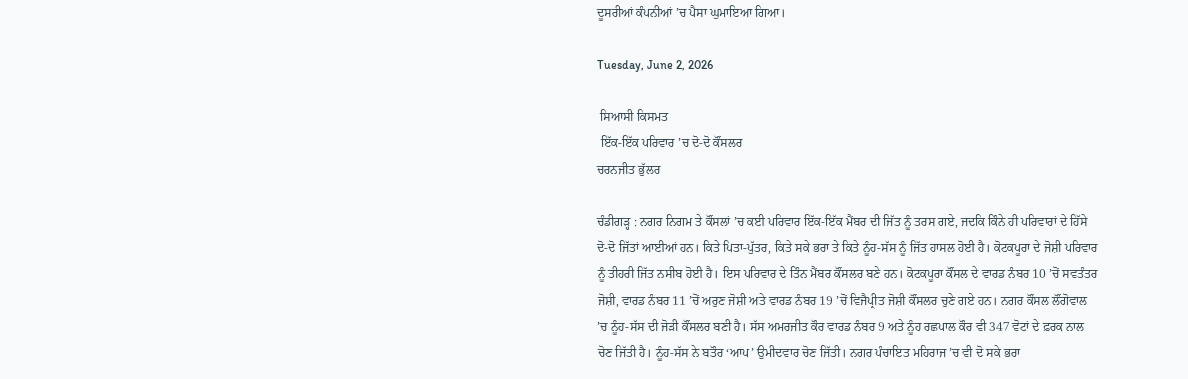ਦੂਸਰੀਆਂ ਕੰਪਨੀਆਂ ’ਚ ਪੈਸਾ ਘੁਮਾਇਆ ਗਿਆ।

Tuesday, June 2, 2026

 ਸਿਆਸੀ ਕਿਸਮਤ
 ਇੱਕ-ਇੱਕ ਪਰਿਵਾਰ ’ਚ ਦੋ-ਦੋ ਕੌਂਸਲਰ
ਚਰਨਜੀਤ ਭੁੱਲਰ

ਚੰਡੀਗੜ੍ਹ : ਨਗਰ ਨਿਗਮ ਤੇ ਕੌਂਸਲਾਂ ’ਚ ਕਈ ਪਰਿਵਾਰ ਇੱਕ-ਇੱਕ ਮੈਂਬਰ ਦੀ ਜਿੱਤ ਨੂੰ ਤਰਸ ਗਏ, ਜਦਕਿ ਕਿੰਨੇ ਹੀ ਪਰਿਵਾਰਾਂ ਦੇ ਹਿੱਸੇ ਦੋ-ਦੋ ਜਿੱਤਾਂ ਆਈਆਂ ਹਨ। ਕਿਤੇ ਪਿਤਾ-ਪੁੱਤਰ, ਕਿਤੇ ਸਕੇ ਭਰਾ ਤੇ ਕਿਤੇ ਨੂੰਹ-ਸੱਸ ਨੂੰ ਜਿੱਤ ਹਾਸਲ ਹੋਈ ਹੈ। ਕੋਟਕਪੂਰਾ ਦੇ ਜੋਸ਼ੀ ਪਰਿਵਾਰ ਨੂੰ ਤੀਹਰੀ ਜਿੱਤ ਨਸੀਬ ਹੋਈ ਹੈ। ਇਸ ਪਰਿਵਾਰ ਦੇ ਤਿੰਨ ਮੈਂਬਰ ਕੌਂਸਲਰ ਬਣੇ ਹਨ। ਕੋਟਕਪੂਰਾ ਕੌਂਸਲ ਦੇ ਵਾਰਡ ਨੰਬਰ 10 ’ਚੋਂ ਸਵਤੰਤਰ ਜੋਸ਼ੀ, ਵਾਰਡ ਨੰਬਰ 11 ’ਚੋਂ ਅਰੁਣ ਜੋਸ਼ੀ ਅਤੇ ਵਾਰਡ ਨੰਬਰ 19 ’ਚੋਂ ਵਿਜੈਪ੍ਰੀਤ ਜੋਸ਼ੀ ਕੌਂਸਲਰ ਚੁਣੇ ਗਏ ਹਨ। ਨਗਰ ਕੌਂਸਲ ਲੌਂਗੋਵਾਲ ’ਚ ਨੂੰਹ-ਸੱਸ ਦੀ ਜੋੜੀ ਕੌਂਸਲਰ ਬਣੀ ਹੈ। ਸੱਸ ਅਮਰਜੀਤ ਕੌਰ ਵਾਰਡ ਨੰਬਰ 9 ਅਤੇ ਨੂੰਹ ਰਛਪਾਲ ਕੌਰ ਵੀ 347 ਵੋਟਾਂ ਦੇ ਫ਼ਰਕ ਨਾਲ ਚੋਣ ਜਿੱਤੀ ਹੈ। ਨੂੰਹ-ਸੱਸ ਨੇ ਬਤੌਰ ‘ਆਪ’ ਉਮੀਦਵਾਰ ਚੋਣ ਜਿੱਤੀ। ਨਗਰ ਪੰਚਾਇਤ ਮਹਿਰਾਜ ’ਚ ਵੀ ਦੋ ਸਕੇ ਭਰਾ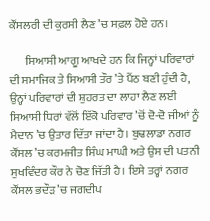ਕੌਂਸਲਰੀ ਦੀ ਕੁਰਸੀ ਲੈਣ ’ਚ ਸਫ਼ਲ ਹੋਏ ਹਨ।

       ਸਿਆਸੀ ਆਗੂ ਆਖਦੇ ਹਨ ਕਿ ਜਿਨ੍ਹਾਂ ਪਰਿਵਾਰਾਂ ਦੀ ਸਮਾਜਿਕ ਤੇ ਸਿਆਸੀ ਤੌਰ ’ਤੇ ਪੈਂਠ ਬਣੀ ਹੁੰਦੀ ਹੈ, ਉਨ੍ਹਾਂ ਪਰਿਵਾਰਾਂ ਦੀ ਸ਼ੁਹਰਤ ਦਾ ਲਾਹਾ ਲੈਣ ਲਈ ਸਿਆਸੀ ਧਿਰਾਂ ਵੱਲੋਂ ਇੱਕੋ ਪਰਿਵਾਰ ’ਚੋਂ ਦੋ-ਦੋ ਜੀਆਂ ਨੂੰ ਮੈਦਾਨ ’ਚ ਉਤਾਰ ਦਿੱਤਾ ਜਾਂਦਾ ਹੈ। ਬੁਢਲਾਡਾ ਨਗਰ ਕੌਂਸਲ ’ਚ ਕਰਮਜੀਤ ਸਿੰਘ ਮਾਘੀ ਅਤੇ ਉਸ ਦੀ ਪਤਨੀ ਸੁਖਵਿੰਦਰ ਕੌਰ ਨੇ ਚੋਣ ਜਿੱਤੀ ਹੈ। ਇਸੇ ਤਰ੍ਹਾਂ ਨਗਰ ਕੌਂਸਲ ਭਦੌੜ ’ਚ ਜਗਦੀਪ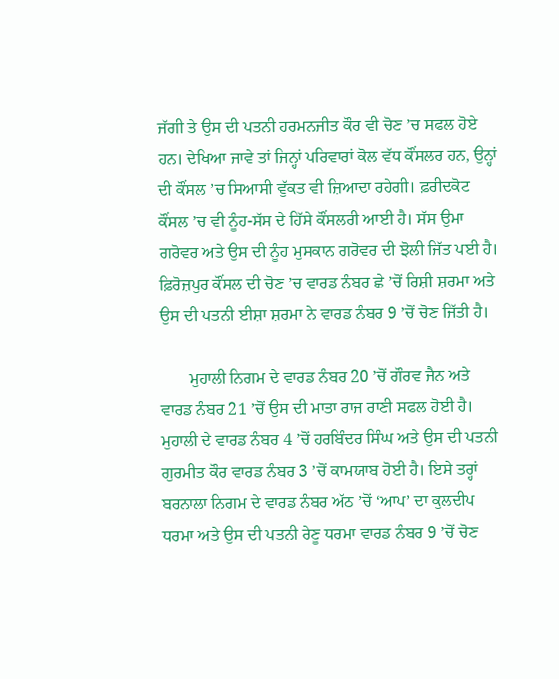ਜੱਗੀ ਤੇ ਉਸ ਦੀ ਪਤਨੀ ਹਰਮਨਜੀਤ ਕੌਰ ਵੀ ਚੋਣ ’ਚ ਸਫਲ ਹੋਏ ਹਨ। ਦੇਖਿਆ ਜਾਵੇ ਤਾਂ ਜਿਨ੍ਹਾਂ ਪਰਿਵਾਰਾਂ ਕੋਲ ਵੱਧ ਕੌਂਸਲਰ ਹਨ, ਉਨ੍ਹਾਂ ਦੀ ਕੌਂਸਲ ’ਚ ਸਿਆਸੀ ਵੁੱਕਤ ਵੀ ਜ਼ਿਆਦਾ ਰਹੇਗੀ। ਫ਼ਰੀਦਕੋਟ ਕੌਂਸਲ ’ਚ ਵੀ ਨੂੰਹ-ਸੱਸ ਦੇ ਹਿੱਸੇ ਕੌਂਸਲਰੀ ਆਈ ਹੈ। ਸੱਸ ਉਮਾ ਗਰੋਵਰ ਅਤੇ ਉਸ ਦੀ ਨੂੰਹ ਮੁਸਕਾਨ ਗਰੋਵਰ ਦੀ ਝੋਲੀ ਜਿੱਤ ਪਈ ਹੈ। ਫ਼ਿਰੋਜ਼ਪੁਰ ਕੌਂਸਲ ਦੀ ਚੋਣ ’ਚ ਵਾਰਡ ਨੰਬਰ ਛੇ ’ਚੋਂ ਰਿਸ਼ੀ ਸ਼ਰਮਾ ਅਤੇ ਉਸ ਦੀ ਪਤਨੀ ਈਸ਼ਾ ਸ਼ਰਮਾ ਨੇ ਵਾਰਡ ਨੰਬਰ 9 ’ਚੋਂ ਚੋਣ ਜਿੱਤੀ ਹੈ।

       ਮੁਹਾਲੀ ਨਿਗਮ ਦੇ ਵਾਰਡ ਨੰਬਰ 20 ’ਚੋਂ ਗੌਰਵ ਜੈਨ ਅਤੇ ਵਾਰਡ ਨੰਬਰ 21 ’ਚੋਂ ਉਸ ਦੀ ਮਾਤਾ ਰਾਜ ਰਾਣੀ ਸਫਲ ਹੋਈ ਹੈ। ਮੁਹਾਲੀ ਦੇ ਵਾਰਡ ਨੰਬਰ 4 ’ਚੋਂ ਹਰਬਿੰਦਰ ਸਿੰਘ ਅਤੇ ਉਸ ਦੀ ਪਤਨੀ ਗੁਰਮੀਤ ਕੌਰ ਵਾਰਡ ਨੰਬਰ 3 ’ਚੋਂ ਕਾਮਯਾਬ ਹੋਈ ਹੈ। ਇਸੇ ਤਰ੍ਹਾਂ ਬਰਨਾਲਾ ਨਿਗਮ ਦੇ ਵਾਰਡ ਨੰਬਰ ਅੱਠ ’ਚੋਂ ‘ਆਪ’ ਦਾ ਕੁਲਦੀਪ ਧਰਮਾ ਅਤੇ ਉਸ ਦੀ ਪਤਨੀ ਰੇਣੂ ਧਰਮਾ ਵਾਰਡ ਨੰਬਰ 9 ’ਚੋਂ ਚੋਣ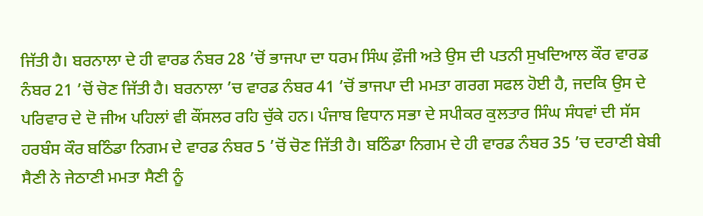ਜਿੱਤੀ ਹੈ। ਬਰਨਾਲਾ ਦੇ ਹੀ ਵਾਰਡ ਨੰਬਰ 28 ’ਚੋਂ ਭਾਜਪਾ ਦਾ ਧਰਮ ਸਿੰਘ ਫ਼ੌਜੀ ਅਤੇ ਉਸ ਦੀ ਪਤਨੀ ਸੁਖਦਿਆਲ ਕੌਰ ਵਾਰਡ ਨੰਬਰ 21 ’ਚੋਂ ਚੋਣ ਜਿੱਤੀ ਹੈ। ਬਰਨਾਲਾ ’ਚ ਵਾਰਡ ਨੰਬਰ 41 ’ਚੋਂ ਭਾਜਪਾ ਦੀ ਮਮਤਾ ਗਰਗ ਸਫਲ ਹੋਈ ਹੈ, ਜਦਕਿ ਉਸ ਦੇ ਪਰਿਵਾਰ ਦੇ ਦੋ ਜੀਅ ਪਹਿਲਾਂ ਵੀ ਕੌਂਸਲਰ ਰਹਿ ਚੁੱਕੇ ਹਨ। ਪੰਜਾਬ ਵਿਧਾਨ ਸਭਾ ਦੇ ਸਪੀਕਰ ਕੁਲਤਾਰ ਸਿੰਘ ਸੰਧਵਾਂ ਦੀ ਸੱਸ ਹਰਬੰਸ ਕੌਰ ਬਠਿੰਡਾ ਨਿਗਮ ਦੇ ਵਾਰਡ ਨੰਬਰ 5 ’ਚੋਂ ਚੋਣ ਜਿੱਤੀ ਹੈ। ਬਠਿੰਡਾ ਨਿਗਮ ਦੇ ਹੀ ਵਾਰਡ ਨੰਬਰ 35 ’ਚ ਦਰਾਣੀ ਬੇਬੀ ਸੈਣੀ ਨੇ ਜੇਠਾਣੀ ਮਮਤਾ ਸੈਣੀ ਨੂੰ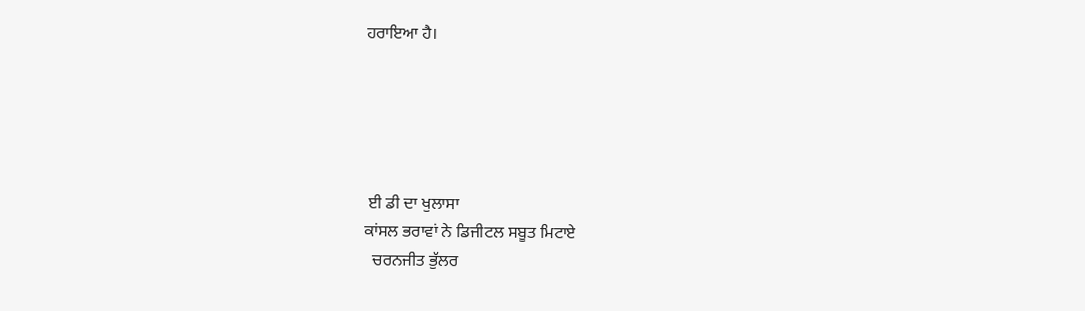ਹਰਾਇਆ ਹੈ।





 ਈ ਡੀ ਦਾ ਖੁਲਾਸਾ
ਕਾਂਸਲ ਭਰਾਵਾਂ ਨੇ ਡਿਜੀਟਲ ਸਬੂਤ ਮਿਟਾਏ
  ਚਰਨਜੀਤ ਭੁੱਲਰ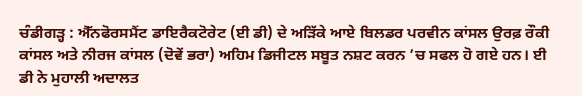ਚੰਡੀਗੜ੍ਹ : ਐੱਨਫੋਰਸਮੈਂਟ ਡਾਇਰੈਕਟੋਰੇਟ (ਈ ਡੀ) ਦੇ ਅੜਿੱਕੇ ਆਏ ਬਿਲਡਰ ਪਰਵੀਨ ਕਾਂਸਲ ਉਰਫ਼ ਰੌਕੀ ਕਾਂਸਲ ਅਤੇ ਨੀਰਜ ਕਾਂਸਲ (ਦੋਵੇਂ ਭਰਾ) ਅਹਿਮ ਡਿਜੀਟਲ ਸਬੂਤ ਨਸ਼ਟ ਕਰਨ ’ਚ ਸਫਲ ਹੋ ਗਏ ਹਨ। ਈ ਡੀ ਨੇ ਮੁਹਾਲੀ ਅਦਾਲਤ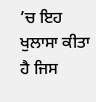’ਚ ਇਹ ਖੁਲਾਸਾ ਕੀਤਾ ਹੈ ਜਿਸ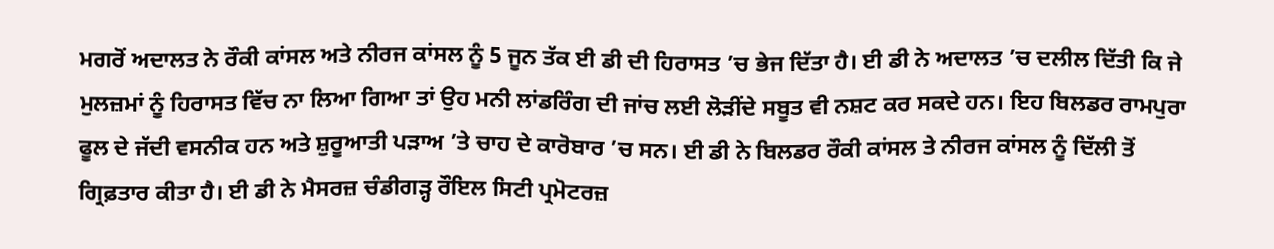ਮਗਰੋਂ ਅਦਾਲਤ ਨੇ ਰੌਕੀ ਕਾਂਸਲ ਅਤੇ ਨੀਰਜ ਕਾਂਸਲ ਨੂੰ 5 ਜੂਨ ਤੱਕ ਈ ਡੀ ਦੀ ਹਿਰਾਸਤ ’ਚ ਭੇਜ ਦਿੱਤਾ ਹੈ। ਈ ਡੀ ਨੇ ਅਦਾਲਤ ’ਚ ਦਲੀਲ ਦਿੱਤੀ ਕਿ ਜੇ ਮੁਲਜ਼ਮਾਂ ਨੂੰ ਹਿਰਾਸਤ ਵਿੱਚ ਨਾ ਲਿਆ ਗਿਆ ਤਾਂ ਉਹ ਮਨੀ ਲਾਂਡਰਿੰਗ ਦੀ ਜਾਂਚ ਲਈ ਲੋੜੀਂਦੇ ਸਬੂਤ ਵੀ ਨਸ਼ਟ ਕਰ ਸਕਦੇ ਹਨ। ਇਹ ਬਿਲਡਰ ਰਾਮਪੁਰਾ ਫੂਲ ਦੇ ਜੱਦੀ ਵਸਨੀਕ ਹਨ ਅਤੇ ਸ਼ੁਰੂਆਤੀ ਪੜਾਅ ’ਤੇ ਚਾਹ ਦੇ ਕਾਰੋਬਾਰ ’ਚ ਸਨ। ਈ ਡੀ ਨੇ ਬਿਲਡਰ ਰੌਕੀ ਕਾਂਸਲ ਤੇ ਨੀਰਜ ਕਾਂਸਲ ਨੂੰ ਦਿੱਲੀ ਤੋਂ ਗ੍ਰਿਫ਼ਤਾਰ ਕੀਤਾ ਹੈ। ਈ ਡੀ ਨੇ ਮੈਸਰਜ਼ ਚੰਡੀਗੜ੍ਹ ਰੌਇਲ ਸਿਟੀ ਪ੍ਰਮੋਟਰਜ਼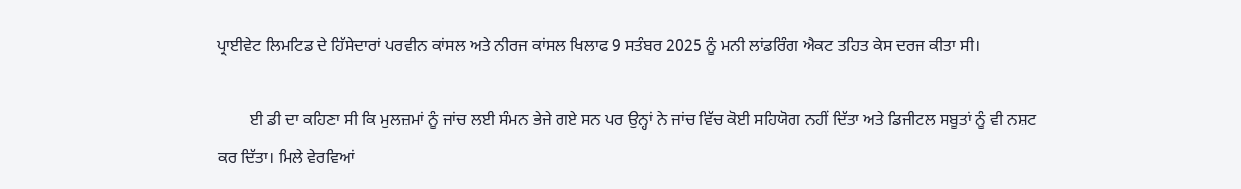ਪ੍ਰਾਈਵੇਟ ਲਿਮਟਿਡ ਦੇ ਹਿੱਸੇਦਾਰਾਂ ਪਰਵੀਨ ਕਾਂਸਲ ਅਤੇ ਨੀਰਜ ਕਾਂਸਲ ਖਿਲਾਫ 9 ਸਤੰਬਰ 2025 ਨੂੰ ਮਨੀ ਲਾਂਡਰਿੰਗ ਐਕਟ ਤਹਿਤ ਕੇਸ ਦਰਜ ਕੀਤਾ ਸੀ।

        ਈ ਡੀ ਦਾ ਕਹਿਣਾ ਸੀ ਕਿ ਮੁਲਜ਼ਮਾਂ ਨੂੰ ਜਾਂਚ ਲਈ ਸੰਮਨ ਭੇਜੇ ਗਏ ਸਨ ਪਰ ਉਨ੍ਹਾਂ ਨੇ ਜਾਂਚ ਵਿੱਚ ਕੋਈ ਸਹਿਯੋਗ ਨਹੀਂ ਦਿੱਤਾ ਅਤੇ ਡਿਜੀਟਲ ਸਬੂਤਾਂ ਨੂੰ ਵੀ ਨਸ਼ਟ ਕਰ ਦਿੱਤਾ। ਮਿਲੇ ਵੇਰਵਿਆਂ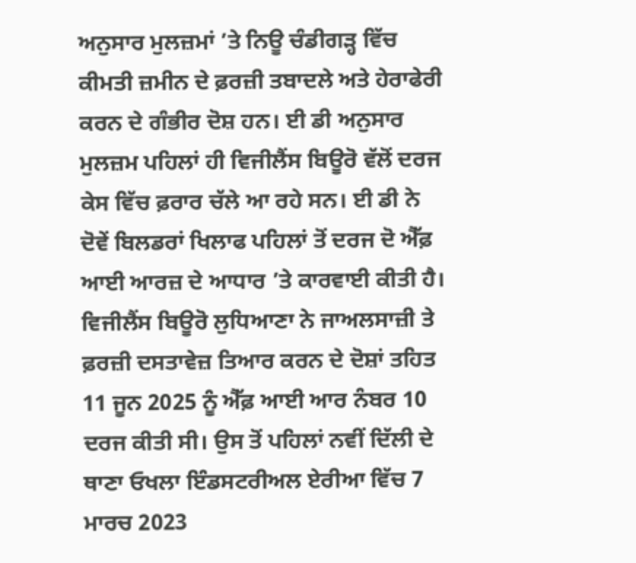ਅਨੁਸਾਰ ਮੁਲਜ਼ਮਾਂ ’ਤੇ ਨਿਊ ਚੰਡੀਗੜ੍ਹ ਵਿੱਚ ਕੀਮਤੀ ਜ਼ਮੀਨ ਦੇ ਫ਼ਰਜ਼ੀ ਤਬਾਦਲੇ ਅਤੇ ਹੇਰਾਫੇਰੀ ਕਰਨ ਦੇ ਗੰਭੀਰ ਦੋਸ਼ ਹਨ। ਈ ਡੀ ਅਨੁਸਾਰ ਮੁਲਜ਼ਮ ਪਹਿਲਾਂ ਹੀ ਵਿਜੀਲੈਂਸ ਬਿਊਰੋ ਵੱਲੋਂ ਦਰਜ ਕੇਸ ਵਿੱਚ ਫ਼ਰਾਰ ਚੱਲੇ ਆ ਰਹੇ ਸਨ। ਈ ਡੀ ਨੇ ਦੋਵੇਂ ਬਿਲਡਰਾਂ ਖਿਲਾਫ ਪਹਿਲਾਂ ਤੋਂ ਦਰਜ ਦੋ ਐੱਫ਼ ਆਈ ਆਰਜ਼ ਦੇ ਆਧਾਰ ’ਤੇ ਕਾਰਵਾਈ ਕੀਤੀ ਹੈ। ਵਿਜੀਲੈਂਸ ਬਿਊਰੋ ਲੁਧਿਆਣਾ ਨੇ ਜਾਅਲਸਾਜ਼ੀ ਤੇ ਫ਼ਰਜ਼ੀ ਦਸਤਾਵੇਜ਼ ਤਿਆਰ ਕਰਨ ਦੇ ਦੋਸ਼ਾਂ ਤਹਿਤ 11 ਜੂਨ 2025 ਨੂੰ ਐੱਫ਼ ਆਈ ਆਰ ਨੰਬਰ 10 ਦਰਜ ਕੀਤੀ ਸੀ। ਉਸ ਤੋਂ ਪਹਿਲਾਂ ਨਵੀਂ ਦਿੱਲੀ ਦੇ ਥਾਣਾ ਓਖਲਾ ਇੰਡਸਟਰੀਅਲ ਏਰੀਆ ਵਿੱਚ 7 ਮਾਰਚ 2023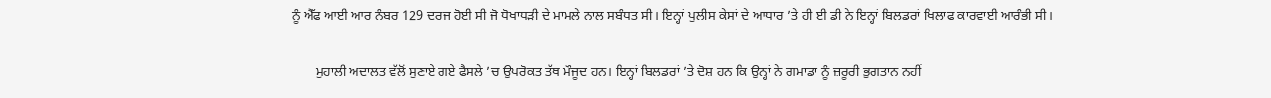ਨੂੰ ਐੱਫ ਆਈ ਆਰ ਨੰਬਰ 129 ਦਰਜ ਹੋਈ ਸੀ ਜੋ ਧੋਖਾਧੜੀ ਦੇ ਮਾਮਲੇ ਨਾਲ ਸਬੰਧਤ ਸੀ। ਇਨ੍ਹਾਂ ਪੁਲੀਸ ਕੇਸਾਂ ਦੇ ਆਧਾਰ ’ਤੇ ਹੀ ਈ ਡੀ ਨੇ ਇਨ੍ਹਾਂ ਬਿਲਡਰਾਂ ਖਿਲਾਫ ਕਾਰਵਾਈ ਆਰੰਭੀ ਸੀ।

       ਮੁਹਾਲੀ ਅਦਾਲਤ ਵੱਲੋਂ ਸੁਣਾਏ ਗਏ ਫੈਸਲੇ ’ਚ ਉਪਰੋਕਤ ਤੱਥ ਮੌਜੂਦ ਹਨ। ਇਨ੍ਹਾਂ ਬਿਲਡਰਾਂ ’ਤੇ ਦੋਸ਼ ਹਨ ਕਿ ਉਨ੍ਹਾਂ ਨੇ ਗਮਾਡਾ ਨੂੰ ਜ਼ਰੂਰੀ ਭੁਗਤਾਨ ਨਹੀਂ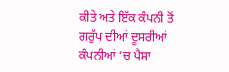ਕੀਤੇ ਅਤੇ ਇੱਕ ਕੰਪਨੀ ਤੋਂ ਗਰੁੱਪ ਦੀਆਂ ਦੂਸਰੀਆਂ ਕੰਪਨੀਆਂ ’ਚ ਪੈਸਾ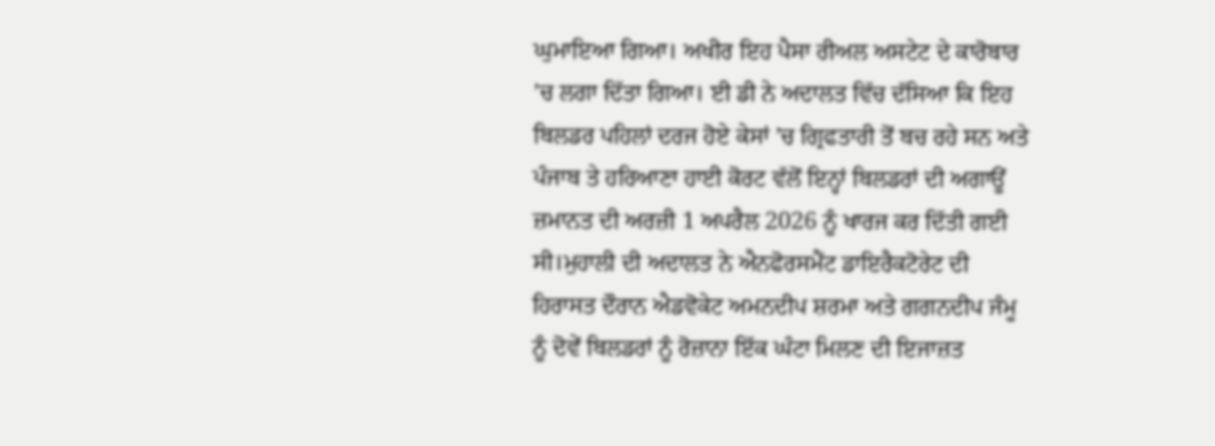ਘੁਮਾਇਆ ਗਿਆ। ਅਖੀਰ ਇਹ ਪੈਸਾ ਰੀਅਲ ਅਸਟੇਟ ਦੇ ਕਾਰੋਬਾਰ ’ਚ ਲਗਾ ਦਿੱਤਾ ਗਿਆ। ਈ ਡੀ ਨੇ ਅਦਾਲਤ ਵਿੱਚ ਦੱਸਿਆ ਕਿ ਇਹ ਬਿਲਡਰ ਪਹਿਲਾਂ ਦਰਜ ਹੋਏ ਕੇਸਾਂ ’ਚ ਗ੍ਰਿਫਤਾਰੀ ਤੋਂ ਬਚ ਰਹੇ ਸਨ ਅਤੇ ਪੰਜਾਬ ਤੇ ਹਰਿਆਣਾ ਹਾਈ ਕੋਰਟ ਵੱਲੋਂ ਇਨ੍ਹਾਂ ਬਿਲਡਰਾਂ ਦੀ ਅਗਾਊਂ ਜ਼ਮਾਨਤ ਦੀ ਅਰਜ਼ੀ 1 ਅਪਰੈਲ 2026 ਨੂੰ ਖਾਰਜ ਕਰ ਦਿੱਤੀ ਗਈ ਸੀ।ਮੁਹਾਲੀ ਦੀ ਅਦਾਲਤ ਨੇ ਐਨਫੋਰਸਮੈਂਟ ਡਾਇਰੈਕਟੋਰੇਟ ਦੀ ਹਿਰਾਸਤ ਦੌਰਾਨ ਐਡਵੋਕੇਟ ਅਮਨਦੀਪ ਸ਼ਰਮਾ ਅਤੇ ਗਗਨਦੀਪ ਜੰਮੂ ਨੂੰ ਦੋਵੇਂ ਬਿਲਡਰਾਂ ਨੂੰ ਰੋਜ਼ਾਨਾ ਇੱਕ ਘੰਟਾ ਮਿਲਣ ਦੀ ਇਜਾਜ਼ਤ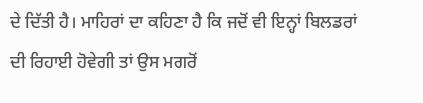ਦੇ ਦਿੱਤੀ ਹੈ। ਮਾਹਿਰਾਂ ਦਾ ਕਹਿਣਾ ਹੈ ਕਿ ਜਦੋਂ ਵੀ ਇਨ੍ਹਾਂ ਬਿਲਡਰਾਂ ਦੀ ਰਿਹਾਈ ਹੋਵੇਗੀ ਤਾਂ ਉਸ ਮਗਰੋਂ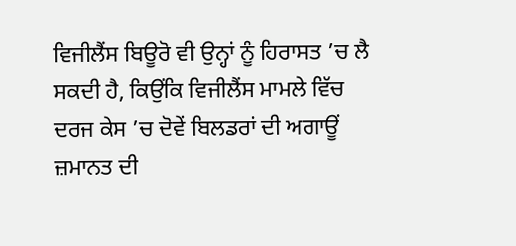ਵਿਜੀਲੈਂਸ ਬਿਊਰੋ ਵੀ ਉਨ੍ਹਾਂ ਨੂੰ ਹਿਰਾਸਤ ’ਚ ਲੈ ਸਕਦੀ ਹੈ, ਕਿਉਂਕਿ ਵਿਜੀਲੈਂਸ ਮਾਮਲੇ ਵਿੱਚ ਦਰਜ ਕੇਸ ’ਚ ਦੋਵੇਂ ਬਿਲਡਰਾਂ ਦੀ ਅਗਾਊਂ ਜ਼ਮਾਨਤ ਦੀ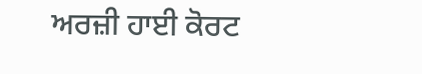ਅਰਜ਼ੀ ਹਾਈ ਕੋਰਟ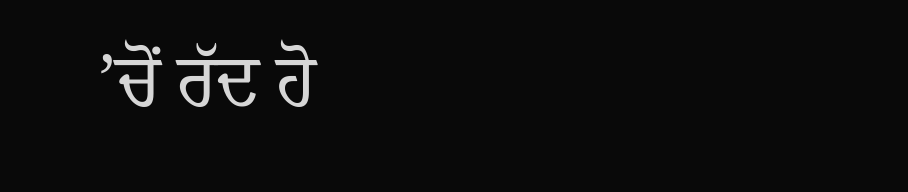’ਚੋਂ ਰੱਦ ਹੋ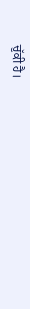ਚੁੱਕੀ ਹੈ।